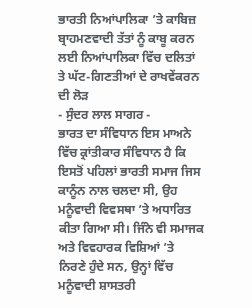ਭਾਰਤੀ ਨਿਆਂਪਾਲਿਕਾ ’ਤੇ ਕਾਬਿਜ਼ ਬ੍ਰਾਹਮਣਵਾਦੀ ਤੱਤਾਂ ਨੂੰ ਕਾਬੂ ਕਰਨ ਲਈ ਨਿਆਂਪਾਲਿਕਾ ਵਿੱਚ ਦਲਿਤਾਂ ਤੇ ਘੱਟ-ਗਿਣਤੀਆਂ ਦੇ ਰਾਖਵੇਂਕਰਨ ਦੀ ਲੋੜ
- ਸੁੰਦਰ ਲਾਲ ਸਾਗਰ -
ਭਾਰਤ ਦਾ ਸੰਵਿਧਾਨ ਇਸ ਮਾਅਨੇ ਵਿੱਚ ਕ੍ਰਾਂਤੀਕਾਰ ਸੰਵਿਧਾਨ ਹੈ ਕਿ ਇਸਤੋਂ ਪਹਿਲਾਂ ਭਾਰਤੀ ਸਮਾਜ ਜਿਸ ਕਾਨੂੰਨ ਨਾਲ ਚਲਦਾ ਸੀ, ਉਹ ਮਨੂੰਵਾਦੀ ਵਿਵਸਥਾ ’ਤੇ ਅਧਾਰਿਤ ਕੀਤਾ ਗਿਆ ਸੀ। ਜਿੰਨੇ ਵੀ ਸਮਾਜਕ ਅਤੇ ਵਿਵਹਾਰਕ ਵਿਸ਼ਿਆਂ ’ਤੇ ਨਿਰਣੇ ਹੁੰਦੇ ਸਨ, ਉਨ੍ਹਾਂ ਵਿੱਚ ਮਨੂੰਵਾਦੀ ਸ਼ਾਸਤਰੀ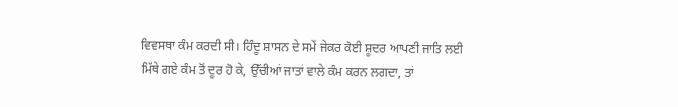ਵਿਵਸਥਾ ਕੰਮ ਕਰਦੀ ਸੀ। ਹਿੰਦੂ ਸ਼ਾਸਨ ਦੇ ਸਮੇਂ ਜੇਕਰ ਕੋਈ ਸ਼ੂਦਰ ਆਪਣੀ ਜਾਤਿ ਲਈ ਮਿੱਥੇ ਗਏ ਕੰਮ ਤੋਂ ਦੂਰ ਹੋ ਕੇ, ਉੱਚੀਆਂ ਜਾਤਾਂ ਵਾਲੇ ਕੰਮ ਕਰਨ ਲਗਦਾ, ਤਾਂ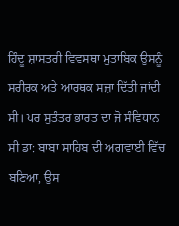ਹਿੰਦੂ ਸ਼ਾਸਤਰੀ ਵਿਵਸਥਾ ਮੁਤਾਬਿਕ ਉਸਨੂੰ ਸਰੀਰਕ ਅਤੇ ਆਰਥਕ ਸਜ਼ਾ ਦਿੱਤੀ ਜਾਂਦੀ ਸੀ। ਪਰ ਸੁਤੰਤਰ ਭਾਰਤ ਦਾ ਜੋ ਸੰਵਿਧਾਨ ਸੀ ਡਾ: ਬਾਬਾ ਸਾਹਿਬ ਦੀ ਅਗਵਾਈ ਵਿੱਚ ਬਣਿਆ, ਉਸ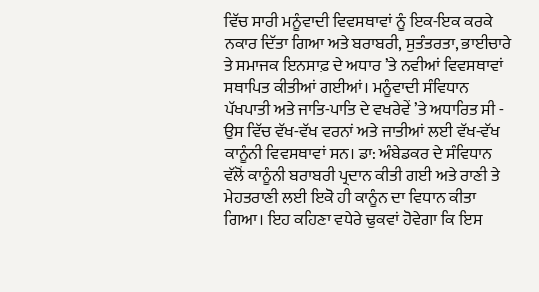ਵਿੱਚ ਸਾਰੀ ਮਨੂੰਵਾਦੀ ਵਿਵਸਥਾਵਾਂ ਨੂੰ ਇਕ-ਇਕ ਕਰਕੇ ਨਕਾਰ ਦਿੱਤਾ ਗਿਆ ਅਤੇ ਬਰਾਬਰੀ, ਸੁਤੰਤਰਤਾ, ਭਾਈਚਾਰੇ ਤੇ ਸਮਾਜਕ ਇਨਸਾਫ਼ ਦੇ ਅਧਾਰ ’ਤੇ ਨਵੀਆਂ ਵਿਵਸਥਾਵਾਂ ਸਥਾਪਿਤ ਕੀਤੀਆਂ ਗਈਆਂ। ਮਨੂੰਵਾਦੀ ਸੰਵਿਧਾਨ ਪੱਖਪਾਤੀ ਅਤੇ ਜਾਤਿ-ਪਾਤਿ ਦੇ ਵਖਰੇਵੇਂ ’ਤੇ ਅਧਾਰਿਤ ਸੀ - ਉਸ ਵਿੱਚ ਵੱਖ-ਵੱਖ ਵਰਨਾਂ ਅਤੇ ਜਾਤੀਆਂ ਲਈ ਵੱਖ-ਵੱਖ ਕਾਨੂੰਨੀ ਵਿਵਸਥਾਵਾਂ ਸਨ। ਡਾ: ਅੰਬੇਡਕਰ ਦੇ ਸੰਵਿਧਾਨ ਵੱਲੋਂ ਕਾਨੂੰਨੀ ਬਰਾਬਰੀ ਪ੍ਰਦਾਨ ਕੀਤੀ ਗਈ ਅਤੇ ਰਾਣੀ ਤੇ ਮੇਹਤਰਾਣੀ ਲਈ ਇਕੋ ਹੀ ਕਾਨੂੰਨ ਦਾ ਵਿਧਾਨ ਕੀਤਾ ਗਿਆ। ਇਹ ਕਹਿਣਾ ਵਧੇਰੇ ਢੁਕਵਾਂ ਹੋਵੇਗਾ ਕਿ ਇਸ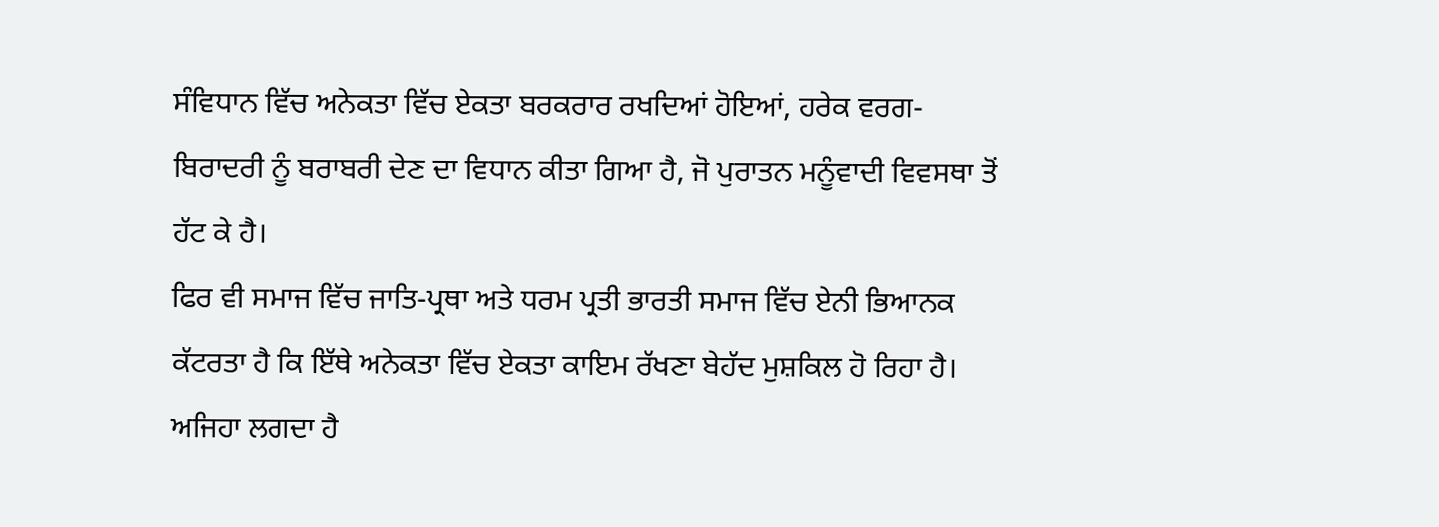ਸੰਵਿਧਾਨ ਵਿੱਚ ਅਨੇਕਤਾ ਵਿੱਚ ਏਕਤਾ ਬਰਕਰਾਰ ਰਖਦਿਆਂ ਹੋਇਆਂ, ਹਰੇਕ ਵਰਗ-ਬਿਰਾਦਰੀ ਨੂੰ ਬਰਾਬਰੀ ਦੇਣ ਦਾ ਵਿਧਾਨ ਕੀਤਾ ਗਿਆ ਹੈ, ਜੋ ਪੁਰਾਤਨ ਮਨੂੰਵਾਦੀ ਵਿਵਸਥਾ ਤੋਂ ਹੱਟ ਕੇ ਹੈ।
ਫਿਰ ਵੀ ਸਮਾਜ ਵਿੱਚ ਜਾਤਿ-ਪ੍ਰਥਾ ਅਤੇ ਧਰਮ ਪ੍ਰਤੀ ਭਾਰਤੀ ਸਮਾਜ ਵਿੱਚ ਏਨੀ ਭਿਆਨਕ ਕੱਟਰਤਾ ਹੈ ਕਿ ਇੱਥੇ ਅਨੇਕਤਾ ਵਿੱਚ ਏਕਤਾ ਕਾਇਮ ਰੱਖਣਾ ਬੇਹੱਦ ਮੁਸ਼ਕਿਲ ਹੋ ਰਿਹਾ ਹੈ। ਅਜਿਹਾ ਲਗਦਾ ਹੈ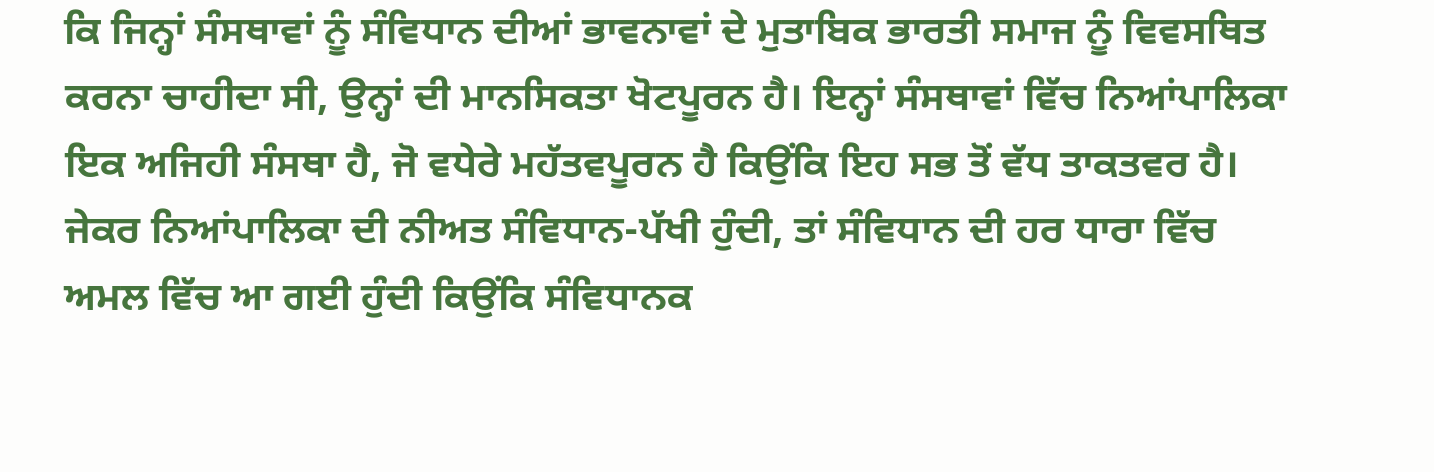ਕਿ ਜਿਨ੍ਹਾਂ ਸੰਸਥਾਵਾਂ ਨੂੰ ਸੰਵਿਧਾਨ ਦੀਆਂ ਭਾਵਨਾਵਾਂ ਦੇ ਮੁਤਾਬਿਕ ਭਾਰਤੀ ਸਮਾਜ ਨੂੰ ਵਿਵਸਥਿਤ ਕਰਨਾ ਚਾਹੀਦਾ ਸੀ, ਉਨ੍ਹਾਂ ਦੀ ਮਾਨਸਿਕਤਾ ਖੋਟਪੂਰਨ ਹੈ। ਇਨ੍ਹਾਂ ਸੰਸਥਾਵਾਂ ਵਿੱਚ ਨਿਆਂਪਾਲਿਕਾ ਇਕ ਅਜਿਹੀ ਸੰਸਥਾ ਹੈ, ਜੋ ਵਧੇਰੇ ਮਹੱਤਵਪੂਰਨ ਹੈ ਕਿਉਂਕਿ ਇਹ ਸਭ ਤੋਂ ਵੱਧ ਤਾਕਤਵਰ ਹੈ। ਜੇਕਰ ਨਿਆਂਪਾਲਿਕਾ ਦੀ ਨੀਅਤ ਸੰਵਿਧਾਨ-ਪੱਖੀ ਹੁੰਦੀ, ਤਾਂ ਸੰਵਿਧਾਨ ਦੀ ਹਰ ਧਾਰਾ ਵਿੱਚ ਅਮਲ ਵਿੱਚ ਆ ਗਈ ਹੁੰਦੀ ਕਿਉਂਕਿ ਸੰਵਿਧਾਨਕ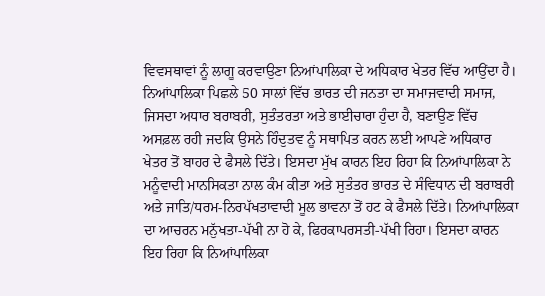ਵਿਵਸਥਾਵਾਂ ਨੂੰ ਲਾਗੂ ਕਰਵਾਉਣਾ ਨਿਆਂਪਾਲਿਕਾ ਦੇ ਅਧਿਕਾਰ ਖੇਤਰ ਵਿੱਚ ਆਉਂਦਾ ਹੈ।
ਨਿਆਂਪਾਲਿਕਾ ਪਿਛਲੇ 50 ਸਾਲਾਂ ਵਿੱਚ ਭਾਰਤ ਦੀ ਜਨਤਾ ਦਾ ਸਮਾਜਵਾਦੀ ਸਮਾਜ, ਜਿਸਦਾ ਅਧਾਰ ਬਰਾਬਰੀ, ਸੁਤੰਤਰਤਾ ਅਤੇ ਭਾਈਚਾਰਾ ਹੁੰਦਾ ਹੈ, ਬਣਾਉਣ ਵਿੱਚ ਅਸਫ਼ਲ ਰਹੀ ਜਦਕਿ ਉਸਨੇ ਹਿੰਦੁਤਵ ਨੂੰ ਸਥਾਪਿਤ ਕਰਨ ਲਈ ਆਪਣੇ ਅਧਿਕਾਰ ਖੇਤਰ ਤੋਂ ਬਾਹਰ ਦੇ ਫੈਸਲੇ ਦਿੱਤੇ। ਇਸਦਾ ਮੁੱਖ ਕਾਰਨ ਇਹ ਰਿਹਾ ਕਿ ਨਿਆਂਪਾਲਿਕਾ ਨੇ ਮਨੂੰਵਾਦੀ ਮਾਨਸਿਕਤਾ ਨਾਲ ਕੰਮ ਕੀਤਾ ਅਤੇ ਸੁਤੰਤਰ ਭਾਰਤ ਦੇ ਸੰਵਿਧਾਨ ਦੀ ਬਰਾਬਰੀ ਅਤੇ ਜਾਤਿ/ਧਰਮ-ਨਿਰਪੱਖਤਾਵਾਦੀ ਮੂਲ ਭਾਵਨਾ ਤੋਂ ਹਟ ਕੇ ਫੈਸਲੇ ਦਿੱਤੇ। ਨਿਆਂਪਾਲਿਕਾ ਦਾ ਆਚਰਨ ਮਨੁੱਖਤਾ-ਪੱਖੀ ਨਾ ਹੋ ਕੇ, ਫਿਰਕਾਪਰਸਤੀ-ਪੱਖੀ ਰਿਹਾ। ਇਸਦਾ ਕਾਰਨ ਇਹ ਰਿਹਾ ਕਿ ਨਿਆਂਪਾਲਿਕਾ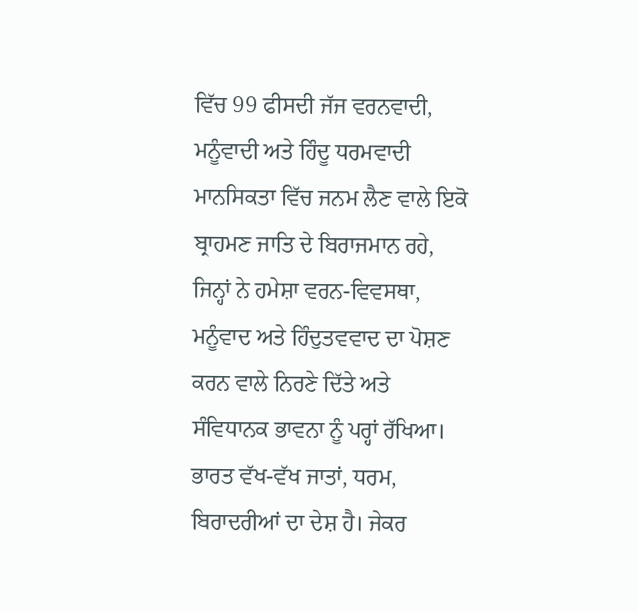ਵਿੱਚ 99 ਫੀਸਦੀ ਜੱਜ ਵਰਨਵਾਦੀ, ਮਨੂੰਵਾਦੀ ਅਤੇ ਹਿੰਦੂ ਧਰਮਵਾਦੀ ਮਾਨਸਿਕਤਾ ਵਿੱਚ ਜਨਮ ਲੈਣ ਵਾਲੇ ਇਕੋ ਬ੍ਰਾਹਮਣ ਜਾਤਿ ਦੇ ਬਿਰਾਜਮਾਨ ਰਹੇ, ਜਿਨ੍ਹਾਂ ਨੇ ਹਮੇਸ਼ਾ ਵਰਨ-ਵਿਵਸਥਾ, ਮਨੂੰਵਾਦ ਅਤੇ ਹਿੰਦੁਤਵਵਾਦ ਦਾ ਪੋਸ਼ਣ ਕਰਨ ਵਾਲੇ ਨਿਰਣੇ ਦਿੱਤੇ ਅਤੇ ਸੰਵਿਧਾਨਕ ਭਾਵਨਾ ਨੂੰ ਪਰ੍ਹਾਂ ਰੱਖਿਆ।
ਭਾਰਤ ਵੱਖ-ਵੱਖ ਜਾਤਾਂ, ਧਰਮ, ਬਿਰਾਦਰੀਆਂ ਦਾ ਦੇਸ਼ ਹੈ। ਜੇਕਰ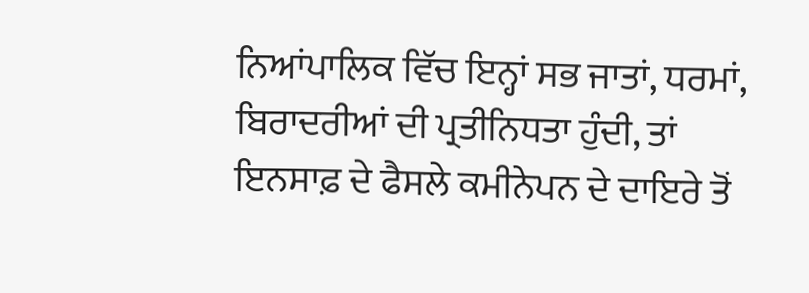ਨਿਆਂਪਾਲਿਕ ਵਿੱਚ ਇਨ੍ਹਾਂ ਸਭ ਜਾਤਾਂ, ਧਰਮਾਂ, ਬਿਰਾਦਰੀਆਂ ਦੀ ਪ੍ਰਤੀਨਿਧਤਾ ਹੁੰਦੀ, ਤਾਂ ਇਨਸਾਫ਼ ਦੇ ਫੈਸਲੇ ਕਮੀਨੇਪਨ ਦੇ ਦਾਇਰੇ ਤੋਂ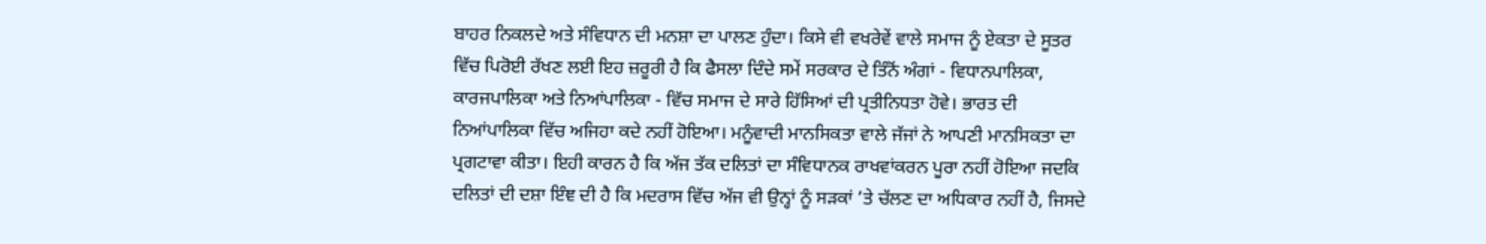ਬਾਹਰ ਨਿਕਲਦੇ ਅਤੇ ਸੰਵਿਧਾਨ ਦੀ ਮਨਸ਼ਾ ਦਾ ਪਾਲਣ ਹੁੰਦਾ। ਕਿਸੇ ਵੀ ਵਖਰੇਵੇਂ ਵਾਲੇ ਸਮਾਜ ਨੂੰ ਏਕਤਾ ਦੇ ਸੂਤਰ ਵਿੱਚ ਪਿਰੋਈ ਰੱਖਣ ਲਈ ਇਹ ਜ਼ਰੂਰੀ ਹੈ ਕਿ ਫੈਸਲਾ ਦਿੰਦੇ ਸਮੇਂ ਸਰਕਾਰ ਦੇ ਤਿੰਨੋਂ ਅੰਗਾਂ - ਵਿਧਾਨਪਾਲਿਕਾ, ਕਾਰਜਪਾਲਿਕਾ ਅਤੇ ਨਿਆਂਪਾਲਿਕਾ - ਵਿੱਚ ਸਮਾਜ ਦੇ ਸਾਰੇ ਹਿੱਸਿਆਂ ਦੀ ਪ੍ਰਤੀਨਿਧਤਾ ਹੋਵੇ। ਭਾਰਤ ਦੀ ਨਿਆਂਪਾਲਿਕਾ ਵਿੱਚ ਅਜਿਹਾ ਕਦੇ ਨਹੀਂ ਹੋਇਆ। ਮਨੂੰਵਾਦੀ ਮਾਨਸਿਕਤਾ ਵਾਲੇ ਜੱਜਾਂ ਨੇ ਆਪਣੀ ਮਾਨਸਿਕਤਾ ਦਾ ਪ੍ਰਗਟਾਵਾ ਕੀਤਾ। ਇਹੀ ਕਾਰਨ ਹੈ ਕਿ ਅੱਜ ਤੱਕ ਦਲਿਤਾਂ ਦਾ ਸੰਵਿਧਾਨਕ ਰਾਖਵਾਂਕਰਨ ਪੂਰਾ ਨਹੀਂ ਹੋਇਆ ਜਦਕਿ ਦਲਿਤਾਂ ਦੀ ਦਸ਼ਾ ਇੰਞ ਦੀ ਹੈ ਕਿ ਮਦਰਾਸ ਵਿੱਚ ਅੱਜ ਵੀ ਉਨ੍ਹਾਂ ਨੂੰ ਸੜਕਾਂ ’ਤੇ ਚੱਲਣ ਦਾ ਅਧਿਕਾਰ ਨਹੀਂ ਹੈ, ਜਿਸਦੇ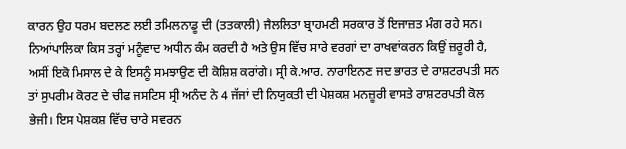ਕਾਰਨ ਉਹ ਧਰਮ ਬਦਲਣ ਲਈ ਤਮਿਲਨਾਡੂ ਦੀ (ਤਤਕਾਲੀ) ਜੈਲਲਿਤਾ ਬ੍ਰਾਹਮਣੀ ਸਰਕਾਰ ਤੋਂ ਇਜਾਜ਼ਤ ਮੰਗ ਰਹੇ ਸਨ।
ਨਿਆਂਪਾਲਿਕਾ ਕਿਸ ਤਰ੍ਹਾਂ ਮਨੂੰਵਾਦ ਅਧੀਨ ਕੰਮ ਕਰਦੀ ਹੈ ਅਤੇ ਉਸ ਵਿੱਚ ਸਾਰੇ ਵਰਗਾਂ ਦਾ ਰਾਖਵਾਂਕਰਨ ਕਿਉਂ ਜ਼ਰੂਰੀ ਹੈ, ਅਸੀਂ ਇਕੋ ਮਿਸਾਲ ਦੇ ਕੇ ਇਸਨੂੰ ਸਮਝਾਉਣ ਦੀ ਕੋਸ਼ਿਸ਼ ਕਰਾਂਗੇ। ਸ੍ਰੀ ਕੇ.ਆਰ. ਨਾਰਾਇਨਣ ਜਦ ਭਾਰਤ ਦੇ ਰਾਸ਼ਟਰਪਤੀ ਸਨ ਤਾਂ ਸੁਪਰੀਮ ਕੋਰਟ ਦੇ ਚੀਫ ਜਸਟਿਸ ਸ੍ਰੀ ਅਨੰਦ ਨੇ 4 ਜੱਜਾਂ ਦੀ ਨਿਯੁਕਤੀ ਦੀ ਪੇਸ਼ਕਸ਼ ਮਨਜ਼ੂਰੀ ਵਾਸਤੇ ਰਾਸ਼ਟਰਪਤੀ ਕੋਲ ਭੇਜੀ। ਇਸ ਪੇਸ਼ਕਸ਼ ਵਿੱਚ ਚਾਰੇ ਸਵਰਨ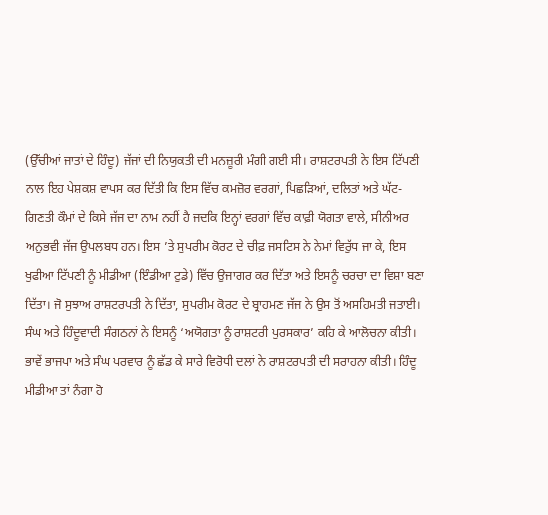(ਉੱਚੀਆਂ ਜਾਤਾਂ ਦੇ ਹਿੰਦੂ) ਜੱਜਾਂ ਦੀ ਨਿਯੁਕਤੀ ਦੀ ਮਨਜ਼ੂਰੀ ਮੰਗੀ ਗਈ ਸੀ। ਰਾਸ਼ਟਰਪਤੀ ਨੇ ਇਸ ਟਿੱਪਣੀ ਨਾਲ ਇਹ ਪੇਸ਼ਕਸ਼ ਵਾਪਸ ਕਰ ਦਿੱਤੀ ਕਿ ਇਸ ਵਿੱਚ ਕਮਜ਼ੋਰ ਵਰਗਾਂ, ਪਿਛੜਿਆਂ, ਦਲਿਤਾਂ ਅਤੇ ਘੱਟ-ਗਿਣਤੀ ਕੌਮਾਂ ਦੇ ਕਿਸੇ ਜੱਜ ਦਾ ਨਾਮ ਨਹੀਂ ਹੈ ਜਦਕਿ ਇਨ੍ਹਾਂ ਵਰਗਾਂ ਵਿੱਚ ਕਾਫ਼ੀ ਯੋਗਤਾ ਵਾਲੇ, ਸੀਨੀਅਰ ਅਨੁਭਵੀ ਜੱਜ ਉਪਲਬਧ ਹਨ। ਇਸ ’ਤੇ ਸੁਪਰੀਮ ਕੋਰਟ ਦੇ ਚੀਫ਼ ਜਸਟਿਸ ਨੇ ਨੇਮਾਂ ਵਿਰੁੱਧ ਜਾ ਕੇ, ਇਸ ਖੁਫੀਆ ਟਿੱਪਣੀ ਨੂੰ ਮੀਡੀਆ (ਇੰਡੀਆ ਟੁਡੇ) ਵਿੱਚ ਉਜਾਗਰ ਕਰ ਦਿੱਤਾ ਅਤੇ ਇਸਨੂੰ ਚਰਚਾ ਦਾ ਵਿਸ਼ਾ ਬਣਾ ਦਿੱਤਾ। ਜੋ ਸੁਝਾਅ ਰਾਸ਼ਟਰਪਤੀ ਨੇ ਦਿੱਤਾ, ਸੁਪਰੀਮ ਕੋਰਟ ਦੇ ਬ੍ਰਾਹਮਣ ਜੱਜ ਨੇ ਉਸ ਤੋਂ ਅਸਹਿਮਤੀ ਜਤਾਈ। ਸੰਘ ਅਤੇ ਹਿੰਦੂਵਾਦੀ ਸੰਗਠਨਾਂ ਨੇ ਇਸਨੂੰ ‘ਅਯੋਗਤਾ ਨੂੰ ਰਾਸ਼ਟਰੀ ਪੁਰਸਕਾਰ’ ਕਹਿ ਕੇ ਆਲੋਚਨਾ ਕੀਤੀ। ਭਾਵੇਂ ਭਾਜਪਾ ਅਤੇ ਸੰਘ ਪਰਵਾਰ ਨੂੰ ਛੱਡ ਕੇ ਸਾਰੇ ਵਿਰੋਧੀ ਦਲਾਂ ਨੇ ਰਾਸ਼ਟਰਪਤੀ ਦੀ ਸਰਾਹਨਾ ਕੀਤੀ। ਹਿੰਦੂ ਮੀਡੀਆ ਤਾਂ ਨੰਗਾ ਹੋ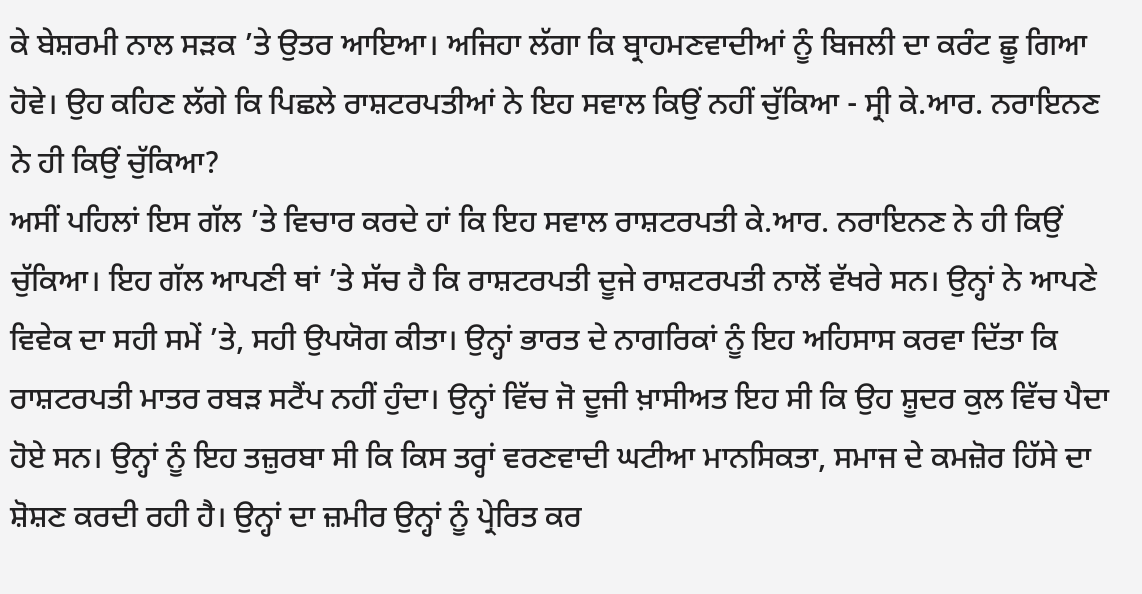ਕੇ ਬੇਸ਼ਰਮੀ ਨਾਲ ਸੜਕ ’ਤੇ ਉਤਰ ਆਇਆ। ਅਜਿਹਾ ਲੱਗਾ ਕਿ ਬ੍ਰਾਹਮਣਵਾਦੀਆਂ ਨੂੰ ਬਿਜਲੀ ਦਾ ਕਰੰਟ ਛੂ ਗਿਆ ਹੋਵੇ। ਉਹ ਕਹਿਣ ਲੱਗੇ ਕਿ ਪਿਛਲੇ ਰਾਸ਼ਟਰਪਤੀਆਂ ਨੇ ਇਹ ਸਵਾਲ ਕਿਉਂ ਨਹੀਂ ਚੁੱਕਿਆ - ਸ੍ਰੀ ਕੇ.ਆਰ. ਨਰਾਇਨਣ ਨੇ ਹੀ ਕਿਉਂ ਚੁੱਕਿਆ?
ਅਸੀਂ ਪਹਿਲਾਂ ਇਸ ਗੱਲ ’ਤੇ ਵਿਚਾਰ ਕਰਦੇ ਹਾਂ ਕਿ ਇਹ ਸਵਾਲ ਰਾਸ਼ਟਰਪਤੀ ਕੇ.ਆਰ. ਨਰਾਇਨਣ ਨੇ ਹੀ ਕਿਉਂ ਚੁੱਕਿਆ। ਇਹ ਗੱਲ ਆਪਣੀ ਥਾਂ ’ਤੇ ਸੱਚ ਹੈ ਕਿ ਰਾਸ਼ਟਰਪਤੀ ਦੂਜੇ ਰਾਸ਼ਟਰਪਤੀ ਨਾਲੋਂ ਵੱਖਰੇ ਸਨ। ਉਨ੍ਹਾਂ ਨੇ ਆਪਣੇ ਵਿਵੇਕ ਦਾ ਸਹੀ ਸਮੇਂ ’ਤੇ, ਸਹੀ ਉਪਯੋਗ ਕੀਤਾ। ਉਨ੍ਹਾਂ ਭਾਰਤ ਦੇ ਨਾਗਰਿਕਾਂ ਨੂੰ ਇਹ ਅਹਿਸਾਸ ਕਰਵਾ ਦਿੱਤਾ ਕਿ ਰਾਸ਼ਟਰਪਤੀ ਮਾਤਰ ਰਬੜ ਸਟੈਂਪ ਨਹੀਂ ਹੁੰਦਾ। ਉਨ੍ਹਾਂ ਵਿੱਚ ਜੋ ਦੂਜੀ ਖ਼ਾਸੀਅਤ ਇਹ ਸੀ ਕਿ ਉਹ ਸ਼ੂਦਰ ਕੁਲ ਵਿੱਚ ਪੈਦਾ ਹੋਏ ਸਨ। ਉਨ੍ਹਾਂ ਨੂੰ ਇਹ ਤਜ਼ੁਰਬਾ ਸੀ ਕਿ ਕਿਸ ਤਰ੍ਹਾਂ ਵਰਣਵਾਦੀ ਘਟੀਆ ਮਾਨਸਿਕਤਾ, ਸਮਾਜ ਦੇ ਕਮਜ਼ੋਰ ਹਿੱਸੇ ਦਾ ਸ਼ੋਸ਼ਣ ਕਰਦੀ ਰਹੀ ਹੈ। ਉਨ੍ਹਾਂ ਦਾ ਜ਼ਮੀਰ ਉਨ੍ਹਾਂ ਨੂੰ ਪ੍ਰੇਰਿਤ ਕਰ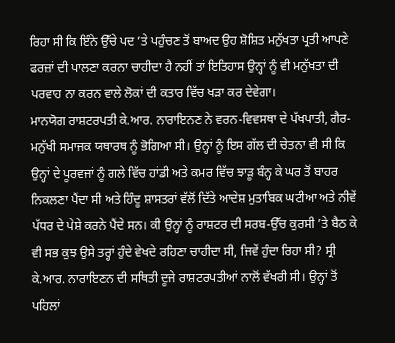ਰਿਹਾ ਸੀ ਕਿ ਇੰਨੇ ਉੱਚੇ ਪਦ ’ਤੇ ਪਹੁੰਚਣ ਤੋਂ ਬਾਅਦ ਉਹ ਸ਼ੋਸ਼ਿਤ ਮਨੁੱਖਤਾ ਪ੍ਰਤੀ ਆਪਣੇ ਫਰਜ਼ਾਂ ਦੀ ਪਾਲਣਾ ਕਰਨਾ ਚਾਹੀਦਾ ਹੈ ਨਹੀਂ ਤਾਂ ਇਤਿਹਾਸ ਉਨ੍ਹਾਂ ਨੂੰ ਵੀ ਮਨੁੱਖਤਾ ਦੀ ਪਰਵਾਹ ਨਾ ਕਰਨ ਵਾਲੇ ਲੋਕਾਂ ਦੀ ਕਤਾਰ ਵਿੱਚ ਖੜਾ ਕਰ ਦੇਵੇਗਾ।
ਮਾਨਯੋਗ ਰਾਸ਼ਟਰਪਤੀ ਕੇ.ਆਰ. ਨਾਰਾਇਨਣ ਨੇ ਵਰਨ-ਵਿਵਸਥਾ ਦੇ ਪੱਖਪਾਤੀ, ਗੈਰ-ਮਨੁੱਖੀ ਸਮਾਜਕ ਯਥਾਰਥ ਨੂੰ ਭੋਗਿਆ ਸੀ। ਉਨ੍ਹਾਂ ਨੂੰ ਇਸ ਗੱਲ ਦੀ ਚੇਤਨਾ ਵੀ ਸੀ ਕਿ ਉਨ੍ਹਾਂ ਦੇ ਪੂਰਵਜਾਂ ਨੂੰ ਗਲੇ ਵਿੱਚ ਹਾਂਡੀ ਅਤੇ ਕਮਰ ਵਿੱਚ ਝਾੜੂ ਬੰਨ੍ਹ ਕੇ ਘਰ ਤੋਂ ਬਾਹਰ ਨਿਕਲਣਾ ਪੈਂਦਾ ਸੀ ਅਤੇ ਹਿੰਦੂ ਸ਼ਾਸਤਰਾਂ ਵੱਲੋਂ ਦਿੱਤੇ ਆਦੇਸ਼ ਮੁਤਾਬਿਕ ਘਟੀਆ ਅਤੇ ਨੀਵੇਂ ਪੱਧਰ ਦੇ ਪੇਸ਼ੇ ਕਰਨੇ ਪੈਂਦੇ ਸਨ। ਕੀ ਉਨ੍ਹਾਂ ਨੂੰ ਰਾਸ਼ਟਰ ਦੀ ਸਰਬ-ਉੱਚ ਕੁਰਸੀ ’ਤੇ ਬੈਠ ਕੇ ਵੀ ਸਭ ਕੁਝ ਉਸੇ ਤਰ੍ਹਾਂ ਹੁੰਦੇ ਵੇਖਦੇ ਰਹਿਣਾ ਚਾਹੀਦਾ ਸੀ, ਜਿਵੇਂ ਹੁੰਦਾ ਰਿਹਾ ਸੀ? ਸ੍ਰੀ ਕੇ.ਆਰ. ਨਾਰਾਇਣਨ ਦੀ ਸਥਿਤੀ ਦੂਜੇ ਰਾਸ਼ਟਰਪਤੀਆਂ ਨਾਲੋਂ ਵੱਖਰੀ ਸੀ। ਉਨ੍ਹਾਂ ਤੋਂ ਪਹਿਲਾਂ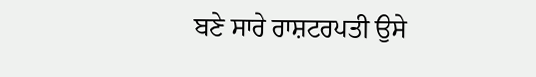ਬਣੇ ਸਾਰੇ ਰਾਸ਼ਟਰਪਤੀ ਉਸੇ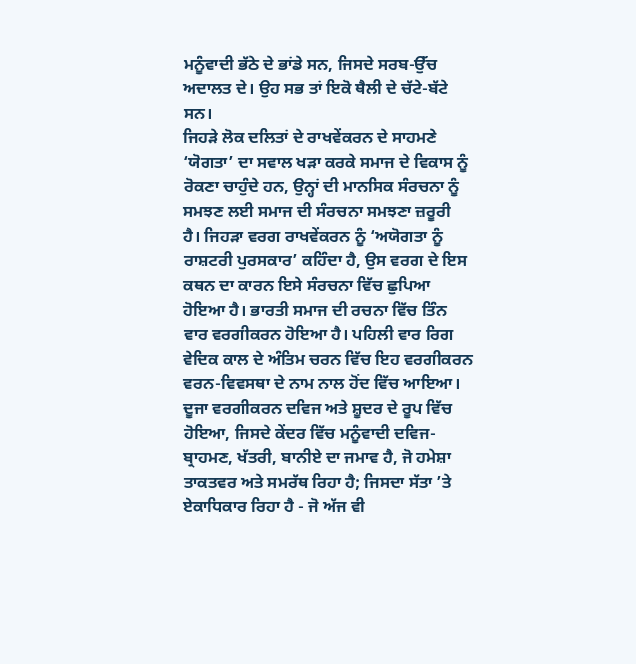ਮਨੂੰਵਾਦੀ ਭੱਠੇ ਦੇ ਭਾਂਡੇ ਸਨ, ਜਿਸਦੇ ਸਰਬ-ਉੱਚ ਅਦਾਲਤ ਦੇ। ਉਹ ਸਭ ਤਾਂ ਇਕੋ ਥੈਲੀ ਦੇ ਚੱਟੇ-ਬੱਟੇ ਸਨ।
ਜਿਹੜੇ ਲੋਕ ਦਲਿਤਾਂ ਦੇ ਰਾਖਵੇਂਕਰਨ ਦੇ ਸਾਹਮਣੇ ‘ਯੋਗਤਾ’ ਦਾ ਸਵਾਲ ਖੜਾ ਕਰਕੇ ਸਮਾਜ ਦੇ ਵਿਕਾਸ ਨੂੰ ਰੋਕਣਾ ਚਾਹੁੰਦੇ ਹਨ, ਉਨ੍ਹਾਂ ਦੀ ਮਾਨਸਿਕ ਸੰਰਚਨਾ ਨੂੰ ਸਮਝਣ ਲਈ ਸਮਾਜ ਦੀ ਸੰਰਚਨਾ ਸਮਝਣਾ ਜ਼ਰੂਰੀ ਹੈ। ਜਿਹੜਾ ਵਰਗ ਰਾਖਵੇਂਕਰਨ ਨੂੰ ‘ਅਯੋਗਤਾ ਨੂੰ ਰਾਸ਼ਟਰੀ ਪੁਰਸਕਾਰ’ ਕਹਿੰਦਾ ਹੈ, ਉਸ ਵਰਗ ਦੇ ਇਸ ਕਥਨ ਦਾ ਕਾਰਨ ਇਸੇ ਸੰਰਚਨਾ ਵਿੱਚ ਛੁਪਿਆ ਹੋਇਆ ਹੈ। ਭਾਰਤੀ ਸਮਾਜ ਦੀ ਰਚਨਾ ਵਿੱਚ ਤਿੰਨ ਵਾਰ ਵਰਗੀਕਰਨ ਹੋਇਆ ਹੈ। ਪਹਿਲੀ ਵਾਰ ਰਿਗ ਵੇਦਿਕ ਕਾਲ ਦੇ ਅੰਤਿਮ ਚਰਨ ਵਿੱਚ ਇਹ ਵਰਗੀਕਰਨ ਵਰਨ-ਵਿਵਸਥਾ ਦੇ ਨਾਮ ਨਾਲ ਹੋਂਦ ਵਿੱਚ ਆਇਆ। ਦੂਜਾ ਵਰਗੀਕਰਨ ਦਵਿਜ ਅਤੇ ਸ਼ੂਦਰ ਦੇ ਰੂਪ ਵਿੱਚ ਹੋਇਆ, ਜਿਸਦੇ ਕੇਂਦਰ ਵਿੱਚ ਮਨੂੰਵਾਦੀ ਦਵਿਜ-ਬ੍ਰਾਹਮਣ, ਖੱਤਰੀ, ਬਾਨੀਏ ਦਾ ਜਮਾਵ ਹੈ, ਜੋ ਹਮੇਸ਼ਾ ਤਾਕਤਵਰ ਅਤੇ ਸਮਰੱਥ ਰਿਹਾ ਹੈ; ਜਿਸਦਾ ਸੱਤਾ ’ਤੇ ਏਕਾਧਿਕਾਰ ਰਿਹਾ ਹੈ - ਜੋ ਅੱਜ ਵੀ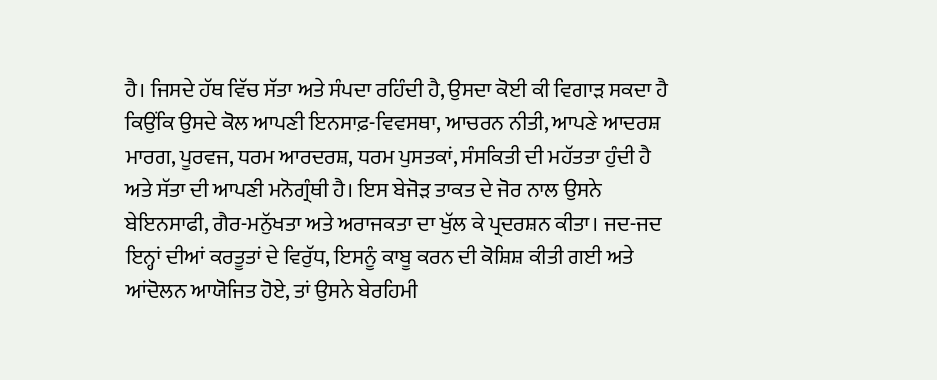ਹੈ। ਜਿਸਦੇ ਹੱਥ ਵਿੱਚ ਸੱਤਾ ਅਤੇ ਸੰਪਦਾ ਰਹਿੰਦੀ ਹੈ, ਉਸਦਾ ਕੋਈ ਕੀ ਵਿਗਾੜ ਸਕਦਾ ਹੈ ਕਿਉਂਕਿ ਉਸਦੇ ਕੋਲ ਆਪਣੀ ਇਨਸਾਫ਼-ਵਿਵਸਥਾ, ਆਚਰਨ ਨੀਤੀ, ਆਪਣੇ ਆਦਰਸ਼ ਮਾਰਗ, ਪੂਰਵਜ, ਧਰਮ ਆਰਦਰਸ਼, ਧਰਮ ਪੁਸਤਕਾਂ, ਸੰਸਕਿਤੀ ਦੀ ਮਹੱਤਤਾ ਹੁੰਦੀ ਹੈ ਅਤੇ ਸੱਤਾ ਦੀ ਆਪਣੀ ਮਨੋਗ੍ਰੰਥੀ ਹੈ। ਇਸ ਬੇਜੋੜ ਤਾਕਤ ਦੇ ਜੋਰ ਨਾਲ ਉਸਨੇ ਬੇਇਨਸਾਫੀ, ਗੈਰ-ਮਨੁੱਖਤਾ ਅਤੇ ਅਰਾਜਕਤਾ ਦਾ ਖੁੱਲ ਕੇ ਪ੍ਰਦਰਸ਼ਨ ਕੀਤਾ। ਜਦ-ਜਦ ਇਨ੍ਹਾਂ ਦੀਆਂ ਕਰਤੂਤਾਂ ਦੇ ਵਿਰੁੱਧ, ਇਸਨੂੰ ਕਾਬੂ ਕਰਨ ਦੀ ਕੋਸ਼ਿਸ਼ ਕੀਤੀ ਗਈ ਅਤੇ ਆਂਦੋਲਨ ਆਯੋਜਿਤ ਹੋਏ, ਤਾਂ ਉਸਨੇ ਬੇਰਹਿਮੀ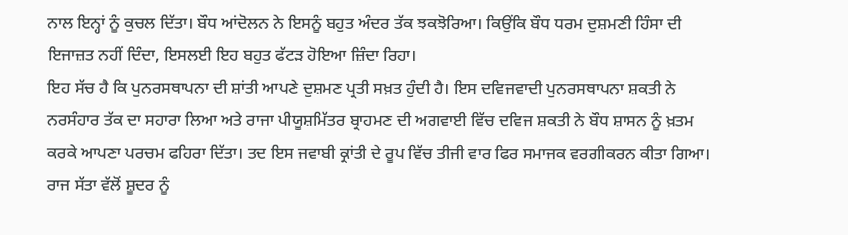ਨਾਲ ਇਨ੍ਹਾਂ ਨੂੰ ਕੁਚਲ ਦਿੱਤਾ। ਬੌਧ ਆਂਦੋਲਨ ਨੇ ਇਸਨੂੰ ਬਹੁਤ ਅੰਦਰ ਤੱਕ ਝਕਝੋਰਿਆ। ਕਿਉਂਕਿ ਬੌਧ ਧਰਮ ਦੁਸ਼ਮਣੀ ਹਿੰਸਾ ਦੀ ਇਜਾਜ਼ਤ ਨਹੀਂ ਦਿੰਦਾ, ਇਸਲਈ ਇਹ ਬਹੁਤ ਫੱਟੜ ਹੋਇਆ ਜ਼ਿੰਦਾ ਰਿਹਾ।
ਇਹ ਸੱਚ ਹੈ ਕਿ ਪੁਨਰਸਥਾਪਨਾ ਦੀ ਸ਼ਾਂਤੀ ਆਪਣੇ ਦੁਸ਼ਮਣ ਪ੍ਰਤੀ ਸਖ਼ਤ ਹੁੰਦੀ ਹੈ। ਇਸ ਦਵਿਜਵਾਦੀ ਪੁਨਰਸਥਾਪਨਾ ਸ਼ਕਤੀ ਨੇ ਨਰਸੰਹਾਰ ਤੱਕ ਦਾ ਸਹਾਰਾ ਲਿਆ ਅਤੇ ਰਾਜਾ ਪੀਯੂਸ਼ਮਿੱਤਰ ਬ੍ਰਾਹਮਣ ਦੀ ਅਗਵਾਈ ਵਿੱਚ ਦਵਿਜ ਸ਼ਕਤੀ ਨੇ ਬੌਧ ਸ਼ਾਸਨ ਨੂੰ ਖ਼ਤਮ ਕਰਕੇ ਆਪਣਾ ਪਰਚਮ ਫਹਿਰਾ ਦਿੱਤਾ। ਤਦ ਇਸ ਜਵਾਬੀ ਕ੍ਰਾਂਤੀ ਦੇ ਰੂਪ ਵਿੱਚ ਤੀਜੀ ਵਾਰ ਫਿਰ ਸਮਾਜਕ ਵਰਗੀਕਰਨ ਕੀਤਾ ਗਿਆ। ਰਾਜ ਸੱਤਾ ਵੱਲੋਂ ਸ਼ੂਦਰ ਨੂੰ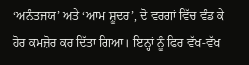‘ਅਨੰਤਜਯ’ ਅਤੇ ‘ਆਮ ਸ਼ੂਦਰ’, ਦੋ ਵਰਗਾਂ ਵਿੱਚ ਵੰਡ ਕੇ ਹੋਰ ਕਮਜ਼ੋਰ ਕਰ ਦਿੱਤਾ ਗਿਆ। ਇਨ੍ਹਾਂ ਨੂੰ ਫਿਰ ਵੱਖ-ਵੱਖ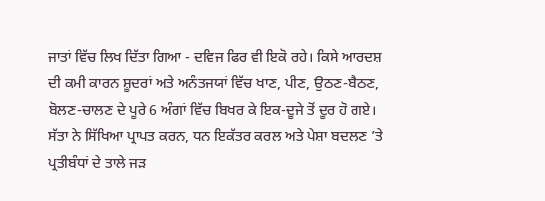ਜਾਤਾਂ ਵਿੱਚ ਲਿਖ ਦਿੱਤਾ ਗਿਆ - ਦਵਿਜ ਫਿਰ ਵੀ ਇਕੋ ਰਹੇ। ਕਿਸੇ ਆਰਦਸ਼ ਦੀ ਕਮੀ ਕਾਰਨ ਸ਼ੂਦਰਾਂ ਅਤੇ ਅਨੰਤਜਯਾਂ ਵਿੱਚ ਖਾਣ, ਪੀਣ, ਉਠਣ-ਬੈਠਣ, ਬੋਲਣ-ਚਾਲਣ ਦੇ ਪੂਰੇ 6 ਅੰਗਾਂ ਵਿੱਚ ਬਿਖਰ ਕੇ ਇਕ-ਦੂਜੇ ਤੋਂ ਦੂਰ ਹੋ ਗਏ। ਸੱਤਾ ਨੇ ਸਿੱਖਿਆ ਪ੍ਰਾਪਤ ਕਰਨ, ਧਨ ਇਕੱਤਰ ਕਰਲ ਅਤੇ ਪੇਸ਼ਾ ਬਦਲਣ ’ਤੇ ਪ੍ਰਤੀਬੰਧਾਂ ਦੇ ਤਾਲੇ ਜੜ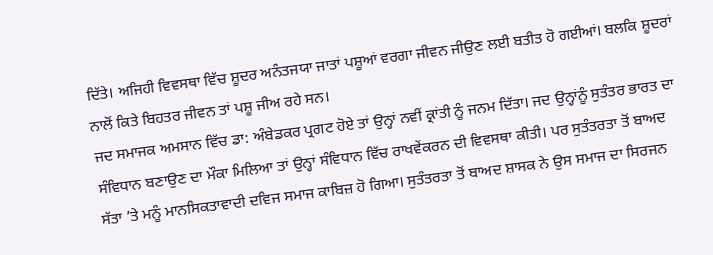ਦਿੱਤੇ। ਅਜਿਹੀ ਵਿਵਸਥਾ ਵਿੱਚ ਸ਼ੂਦਰ ਅਨੰਤਜਯਾ ਜਾਤਾਂ ਪਸ਼ੂਆਂ ਵਰਗਾ ਜੀਵਨ ਜੀਉਣ ਲਈ ਬਤੀਤ ਹੋ ਗਈਆਂ। ਬਲਕਿ ਸ਼ੂਦਰਾਂ ਨਾਲੋਂ ਕਿਤੇ ਬਿਹਤਰ ਜੀਵਨ ਤਾਂ ਪਸ਼ੂ ਜੀਅ ਰਹੇ ਸਨ।
ਜਦ ਸਮਾਜਕ ਅਮਸਾਨ ਵਿੱਚ ਡਾ: ਅੰਬੇਡਕਰ ਪ੍ਰਗਟ ਹੋਏ ਤਾਂ ਉਨ੍ਹਾਂ ਨਵੀਂ ਕ੍ਰਾਂਤੀ ਨੂੰ ਜਨਮ ਦਿੱਤਾ। ਜਦ ਉਨ੍ਹਾਂਨੂੰ ਸੁਤੰਤਰ ਭਾਰਤ ਦਾ ਸੰਵਿਧਾਨ ਬਣਾਉਣ ਦਾ ਮੌਕਾ ਮਿਲਿਆ ਤਾਂ ਉਨ੍ਹਾਂ ਸੰਵਿਧਾਨ ਵਿੱਚ ਰਾਖਵੇਂਕਰਨ ਦੀ ਵਿਵਸਥਾ ਕੀਤੀ। ਪਰ ਸੁਤੰਤਰਤਾ ਤੋਂ ਬਾਅਦ ਸੱਤਾ ’ਤੇ ਮਨੂੰ ਮਾਨਸਿਕਤਾਵਾਦੀ ਦਵਿਜ ਸਮਾਜ ਕਾਬਿਜ਼ ਹੋ ਗਿਆ। ਸੁਤੰਤਰਤਾ ਤੋਂ ਬਾਅਦ ਸ਼ਾਸਕ ਨੇ ਉਸ ਸਮਾਜ ਦਾ ਸਿਰਜਨ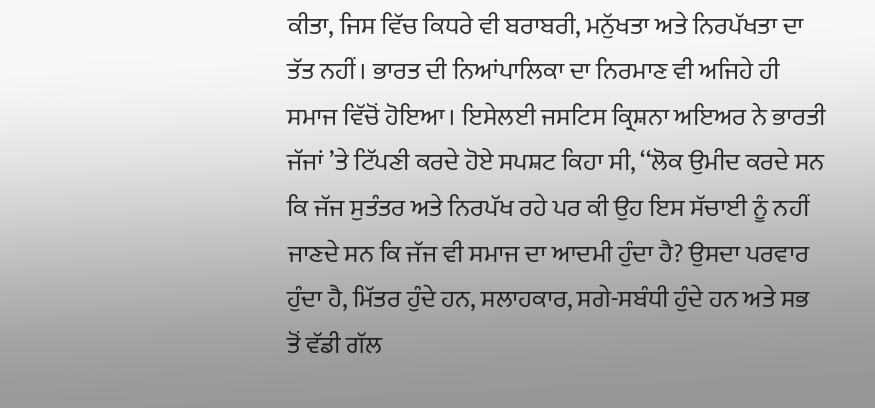ਕੀਤਾ, ਜਿਸ ਵਿੱਚ ਕਿਧਰੇ ਵੀ ਬਰਾਬਰੀ, ਮਨੁੱਖਤਾ ਅਤੇ ਨਿਰਪੱਖਤਾ ਦਾ ਤੱਤ ਨਹੀਂ। ਭਾਰਤ ਦੀ ਨਿਆਂਪਾਲਿਕਾ ਦਾ ਨਿਰਮਾਣ ਵੀ ਅਜਿਹੇ ਹੀ ਸਮਾਜ ਵਿੱਚੋਂ ਹੋਇਆ। ਇਸੇਲਈ ਜਸਟਿਸ ਕ੍ਰਿਸ਼ਨਾ ਅਇਅਰ ਨੇ ਭਾਰਤੀ ਜੱਜਾਂ ’ਤੇ ਟਿੱਪਣੀ ਕਰਦੇ ਹੋਏ ਸਪਸ਼ਟ ਕਿਹਾ ਸੀ, ‘‘ਲੋਕ ਉਮੀਦ ਕਰਦੇ ਸਨ ਕਿ ਜੱਜ ਸੁਤੰਤਰ ਅਤੇ ਨਿਰਪੱਖ ਰਹੇ ਪਰ ਕੀ ਉਹ ਇਸ ਸੱਚਾਈ ਨੂੰ ਨਹੀਂ ਜਾਣਦੇ ਸਨ ਕਿ ਜੱਜ ਵੀ ਸਮਾਜ ਦਾ ਆਦਮੀ ਹੁੰਦਾ ਹੈ? ਉਸਦਾ ਪਰਵਾਰ ਹੁੰਦਾ ਹੈ, ਮਿੱਤਰ ਹੁੰਦੇ ਹਨ, ਸਲਾਹਕਾਰ, ਸਗੇ-ਸਬੰਧੀ ਹੁੰਦੇ ਹਨ ਅਤੇ ਸਭ ਤੋਂ ਵੱਡੀ ਗੱਲ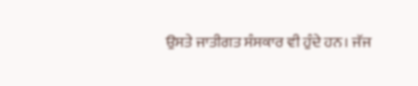ਉਸਤੇ ਜਾਤੀਗਤ ਸੰਸਕਾਰ ਵੀ ਹੁੰਦੇ ਹਨ। ਜੱਜ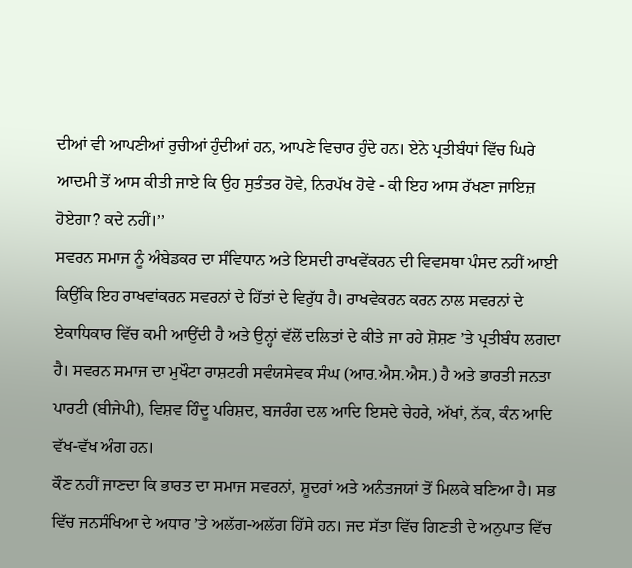ਦੀਆਂ ਵੀ ਆਪਣੀਆਂ ਰੁਚੀਆਂ ਹੁੰਦੀਆਂ ਹਨ, ਆਪਣੇ ਵਿਚਾਰ ਹੁੰਦੇ ਹਨ। ਏਨੇ ਪ੍ਰਤੀਬੰਧਾਂ ਵਿੱਚ ਘਿਰੇ ਆਦਮੀ ਤੋਂ ਆਸ ਕੀਤੀ ਜਾਏ ਕਿ ਉਹ ਸੁਤੰਤਰ ਹੋਵੇ, ਨਿਰਪੱਖ ਹੋਵੇ - ਕੀ ਇਹ ਆਸ ਰੱਖਣਾ ਜਾਇਜ਼ ਹੋਏਗਾ? ਕਦੇ ਨਹੀਂ।’’
ਸਵਰਨ ਸਮਾਜ ਨੂੰ ਅੰਬੇਡਕਰ ਦਾ ਸੰਵਿਧਾਨ ਅਤੇ ਇਸਦੀ ਰਾਖਵੇਂਕਰਨ ਦੀ ਵਿਵਸਥਾ ਪੰਸਦ ਨਹੀਂ ਆਈ ਕਿਉਂਕਿ ਇਹ ਰਾਖਵਾਂਕਰਨ ਸਵਰਨਾਂ ਦੇ ਹਿੱਤਾਂ ਦੇ ਵਿਰੁੱਧ ਹੈ। ਰਾਖਵੇਕਰਨ ਕਰਨ ਨਾਲ ਸਵਰਨਾਂ ਦੇ ਏਕਾਧਿਕਾਰ ਵਿੱਚ ਕਮੀ ਆਉਂਦੀ ਹੈ ਅਤੇ ਉਨ੍ਹਾਂ ਵੱਲੋਂ ਦਲਿਤਾਂ ਦੇ ਕੀਤੇ ਜਾ ਰਹੇ ਸ਼ੋਸ਼ਣ ’ਤੇ ਪ੍ਰਤੀਬੰਧ ਲਗਦਾ ਹੈ। ਸਵਰਨ ਸਮਾਜ ਦਾ ਮੁਖੌਟਾ ਰਾਸ਼ਟਰੀ ਸਵੰਯਸੇਵਕ ਸੰਘ (ਆਰ.ਐਸ.ਐਸ.) ਹੈ ਅਤੇ ਭਾਰਤੀ ਜਨਤਾ ਪਾਰਟੀ (ਬੀਜੇਪੀ), ਵਿਸ਼ਵ ਹਿੰਦੂ ਪਰਿਸ਼ਦ, ਬਜਰੰਗ ਦਲ ਆਦਿ ਇਸਦੇ ਚੇਹਰੇ, ਅੱਖਾਂ, ਨੱਕ, ਕੰਨ ਆਦਿ ਵੱਖ-ਵੱਖ ਅੰਗ ਹਨ।
ਕੌਣ ਨਹੀਂ ਜਾਣਦਾ ਕਿ ਭਾਰਤ ਦਾ ਸਮਾਜ ਸਵਰਨਾਂ, ਸ਼ੂਦਰਾਂ ਅਤੇ ਅਨੰਤਜਯਾਂ ਤੋਂ ਮਿਲਕੇ ਬਣਿਆ ਹੈ। ਸਭ ਵਿੱਚ ਜਨਸੰਖਿਆ ਦੇ ਅਧਾਰ ’ਤੇ ਅਲੱਗ-ਅਲੱਗ ਹਿੱਸੇ ਹਨ। ਜਦ ਸੱਤਾ ਵਿੱਚ ਗਿਣਤੀ ਦੇ ਅਨੁਪਾਤ ਵਿੱਚ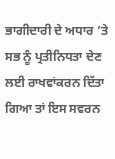ਭਾਗੀਦਾਰੀ ਦੇ ਅਧਾਰ ’ਤੇ ਸਭ ਨੂੰ ਪ੍ਰਤੀਨਿਧਤਾ ਦੇਣ ਲਈ ਰਾਖਵਾਂਕਰਨ ਦਿੱਤਾ ਗਿਆ ਤਾਂ ਇਸ ਸਵਰਨ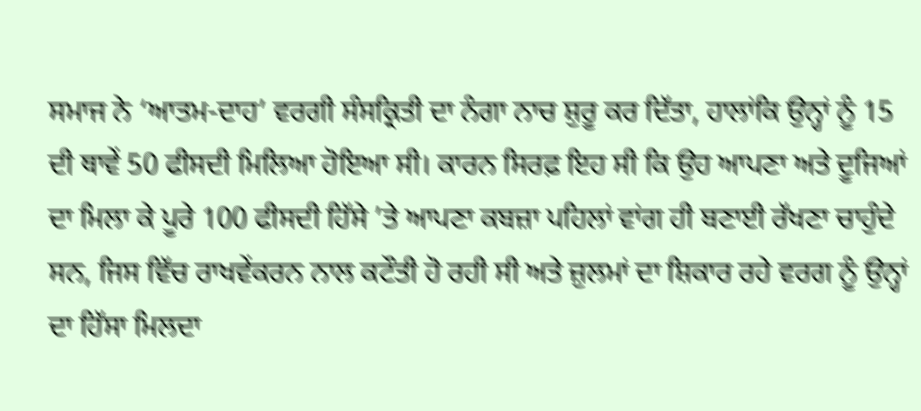ਸਮਾਜ ਨੇ ‘ਆਤਮ-ਦਾਹ’ ਵਰਗੀ ਸੰਸਕ੍ਰਿਤੀ ਦਾ ਨੰਗਾ ਨਾਚ ਸ਼ੁਰੂ ਕਰ ਦਿੱਤਾ, ਹਾਲਾਂਕਿ ਉਨ੍ਹਾਂ ਨੂੰ 15 ਦੀ ਥਾਵੇਂ 50 ਫੀਸਦੀ ਮਿਲਿਆ ਹੋਇਆ ਸੀ। ਕਾਰਨ ਸਿਰਫ਼ ਇਹ ਸੀ ਕਿ ਉਹ ਆਪਣਾ ਅਤੇ ਦੂਜਿਆਂ ਦਾ ਮਿਲਾ ਕੇ ਪੂਰੇ 100 ਫੀਸਦੀ ਹਿੱਸੇ ’ਤੇ ਆਪਣਾ ਕਬਜ਼ਾ ਪਹਿਲਾਂ ਵਾਂਗ ਹੀ ਬਣਾਈ ਰੱਖਣਾ ਚਾਹੁੰਦੇ ਸਨ, ਜਿਸ ਵਿੱਚ ਰਾਖਵੇਂਕਰਨ ਨਾਲ ਕਟੌਤੀ ਹੋ ਰਹੀ ਸੀ ਅਤੇ ਜ਼ੁਲਮਾਂ ਦਾ ਸ਼ਿਕਾਰ ਰਹੇ ਵਰਗ ਨੂੰ ਉਨ੍ਹਾਂ ਦਾ ਹਿੱਸਾ ਮਿਲਦਾ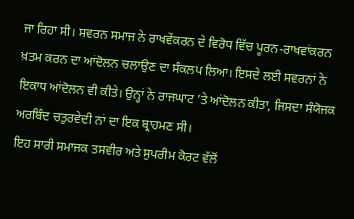ਜਾ ਰਿਹਾ ਸੀ। ਸਵਰਨ ਸਮਾਜ ਨੇ ਰਾਖਵੇਂਕਰਨ ਦੇ ਵਿਰੋਧ ਵਿੱਚ ਪੂਰਨ-ਰਾਖਵਾਂਕਰਨ ਖ਼ਤਮ ਕਰਨ ਦਾ ਆਂਦੋਲਨ ਚਲਾਉਣ ਦਾ ਸੰਕਲਪ ਲਿਆ। ਇਸਦੇ ਲਈ ਸਵਰਨਾਂ ਨੇ ਇਕਾਧ ਆਂਦੋਲਨ ਵੀ ਕੀਤੇ। ਉਨ੍ਹਾਂ ਨੇ ਰਾਜਘਾਟ ’ਤੇ ਆਂਦੋਲਨ ਕੀਤਾ, ਜਿਸਦਾ ਸੰਯੋਜਕ ਅਰਬਿੰਦ ਚਤੁਰਵੇਦੀ ਨਾਂ ਦਾ ਇਕ ਬ੍ਰਾਹਮਣ ਸੀ।
ਇਹ ਸਾਰੀ ਸਮਾਜਕ ਤਸਵੀਰ ਅਤੇ ਸੁਪਰੀਮ ਕੋਰਟ ਵੱਲੋਂ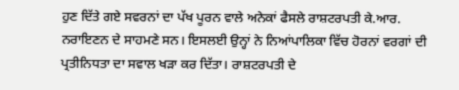ਹੁਣ ਦਿੱਤੇ ਗਏ ਸਵਰਨਾਂ ਦਾ ਪੱਖ ਪੂਰਨ ਵਾਲੇ ਅਨੇਕਾਂ ਫੈਸਲੇ ਰਾਸ਼ਟਰਪਤੀ ਕੇ.ਆਰ. ਨਰਾਇਣਨ ਦੇ ਸਾਹਮਣੇ ਸਨ। ਇਸਲਈ ਉਨ੍ਹਾਂ ਨੇ ਨਿਆਂਪਾਲਿਕਾ ਵਿੱਚ ਹੋਰਨਾਂ ਵਰਗਾਂ ਦੀ ਪ੍ਰਤੀਨਿਧਤਾ ਦਾ ਸਵਾਲ ਖੜਾ ਕਰ ਦਿੱਤਾ। ਰਾਸ਼ਟਰਪਤੀ ਦੇ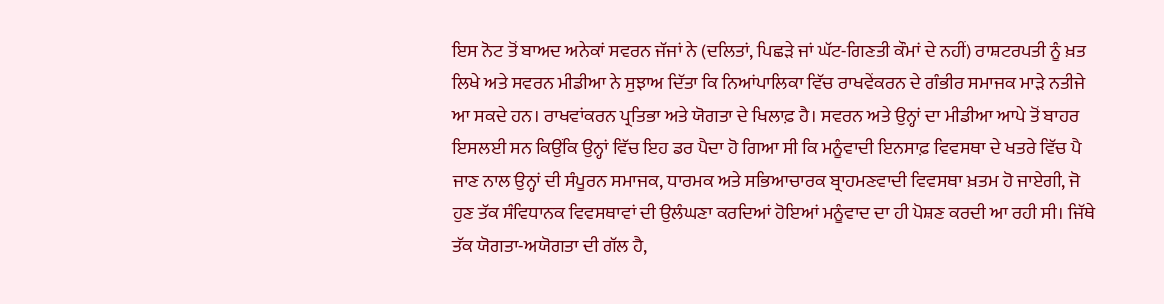ਇਸ ਨੋਟ ਤੋਂ ਬਾਅਦ ਅਨੇਕਾਂ ਸਵਰਨ ਜੱਜਾਂ ਨੇ (ਦਲਿਤਾਂ, ਪਿਛੜੇ ਜਾਂ ਘੱਟ-ਗਿਣਤੀ ਕੌਮਾਂ ਦੇ ਨਹੀਂ) ਰਾਸ਼ਟਰਪਤੀ ਨੂੰ ਖ਼ਤ ਲਿਖੇ ਅਤੇ ਸਵਰਨ ਮੀਡੀਆ ਨੇ ਸੁਝਾਅ ਦਿੱਤਾ ਕਿ ਨਿਆਂਪਾਲਿਕਾ ਵਿੱਚ ਰਾਖਵੇਂਕਰਨ ਦੇ ਗੰਭੀਰ ਸਮਾਜਕ ਮਾੜੇ ਨਤੀਜੇ ਆ ਸਕਦੇ ਹਨ। ਰਾਖਵਾਂਕਰਨ ਪ੍ਰਤਿਭਾ ਅਤੇ ਯੋਗਤਾ ਦੇ ਖਿਲਾਫ਼ ਹੈ। ਸਵਰਨ ਅਤੇ ਉਨ੍ਹਾਂ ਦਾ ਮੀਡੀਆ ਆਪੇ ਤੋਂ ਬਾਹਰ ਇਸਲਈ ਸਨ ਕਿਉਂਕਿ ਉਨ੍ਹਾਂ ਵਿੱਚ ਇਹ ਡਰ ਪੈਦਾ ਹੋ ਗਿਆ ਸੀ ਕਿ ਮਨੂੰਵਾਦੀ ਇਨਸਾਫ਼ ਵਿਵਸਥਾ ਦੇ ਖਤਰੇ ਵਿੱਚ ਪੈ ਜਾਣ ਨਾਲ ਉਨ੍ਹਾਂ ਦੀ ਸੰਪੂਰਨ ਸਮਾਜਕ, ਧਾਰਮਕ ਅਤੇ ਸਭਿਆਚਾਰਕ ਬ੍ਰਾਹਮਣਵਾਦੀ ਵਿਵਸਥਾ ਖ਼ਤਮ ਹੋ ਜਾਏਗੀ, ਜੋ ਹੁਣ ਤੱਕ ਸੰਵਿਧਾਨਕ ਵਿਵਸਥਾਵਾਂ ਦੀ ਉਲੰਘਣਾ ਕਰਦਿਆਂ ਹੋਇਆਂ ਮਨੂੰਵਾਦ ਦਾ ਹੀ ਪੋਸ਼ਣ ਕਰਦੀ ਆ ਰਹੀ ਸੀ। ਜਿੱਥੇ ਤੱਕ ਯੋਗਤਾ-ਅਯੋਗਤਾ ਦੀ ਗੱਲ ਹੈ,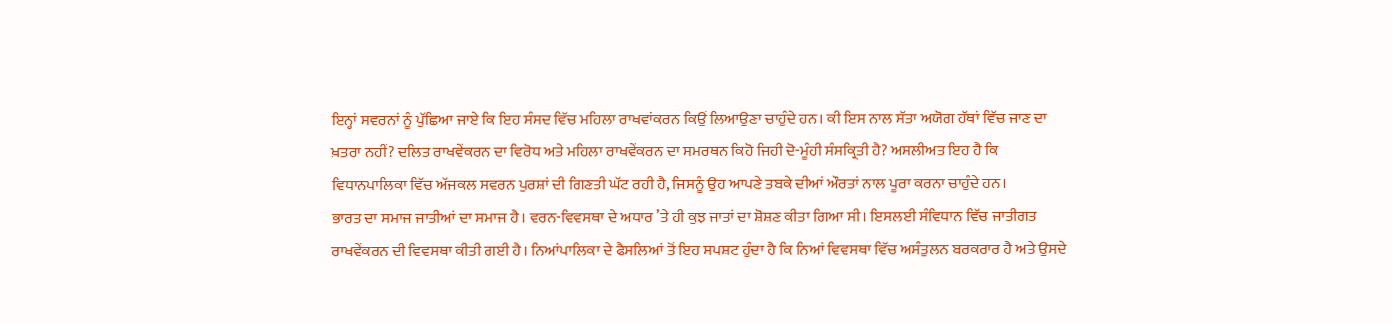ਇਨ੍ਹਾਂ ਸਵਰਨਾਂ ਨੂੰ ਪੁੱਛਿਆ ਜਾਏ ਕਿ ਇਹ ਸੰਸਦ ਵਿੱਚ ਮਹਿਲਾ ਰਾਖਵਾਂਕਰਨ ਕਿਉਂ ਲਿਆਉਣਾ ਚਾਹੁੰਦੇ ਹਨ। ਕੀ ਇਸ ਨਾਲ ਸੱਤਾ ਅਯੋਗ ਹੱਥਾਂ ਵਿੱਚ ਜਾਣ ਦਾ ਖ਼ਤਰਾ ਨਹੀਂ? ਦਲਿਤ ਰਾਖਵੇਂਕਰਨ ਦਾ ਵਿਰੋਧ ਅਤੇ ਮਹਿਲਾ ਰਾਖਵੇਂਕਰਨ ਦਾ ਸਮਰਥਨ ਕਿਹੋ ਜਿਹੀ ਦੋ-ਮੂੰਹੀ ਸੰਸਕ੍ਰਿਤੀ ਹੈ? ਅਸਲੀਅਤ ਇਹ ਹੈ ਕਿ ਵਿਧਾਨਪਾਲਿਕਾ ਵਿੱਚ ਅੱਜਕਲ ਸਵਰਨ ਪੁਰਸ਼ਾਂ ਦੀ ਗਿਣਤੀ ਘੱਟ ਰਹੀ ਹੈ, ਜਿਸਨੂੰ ਉਹ ਆਪਣੇ ਤਬਕੇ ਦੀਆਂ ਔਰਤਾਂ ਨਾਲ ਪੂਰਾ ਕਰਨਾ ਚਾਹੁੰਦੇ ਹਨ।
ਭਾਰਤ ਦਾ ਸਮਾਜ ਜਾਤੀਆਂ ਦਾ ਸਮਾਜ ਹੈ। ਵਰਨ-ਵਿਵਸਥਾ ਦੇ ਅਧਾਰ ’ਤੇ ਹੀ ਕੁਝ ਜਾਤਾਂ ਦਾ ਸ਼ੋਸ਼ਣ ਕੀਤਾ ਗਿਆ ਸੀ। ਇਸਲਈ ਸੰਵਿਧਾਨ ਵਿੱਚ ਜਾਤੀਗਤ ਰਾਖਵੇਂਕਰਨ ਦੀ ਵਿਵਸਥਾ ਕੀਤੀ ਗਈ ਹੈ। ਨਿਆਂਪਾਲਿਕਾ ਦੇ ਫੈਸਲਿਆਂ ਤੋਂ ਇਹ ਸਪਸ਼ਟ ਹੁੰਦਾ ਹੈ ਕਿ ਨਿਆਂ ਵਿਵਸਥਾ ਵਿੱਚ ਅਸੰਤੁਲਨ ਬਰਕਰਾਰ ਹੈ ਅਤੇ ਉਸਦੇ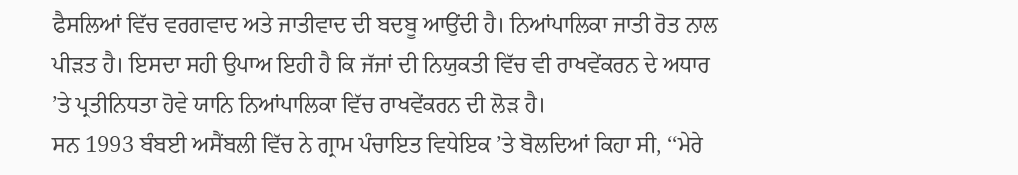ਫੈਸਲਿਆਂ ਵਿੱਚ ਵਰਗਵਾਦ ਅਤੇ ਜਾਤੀਵਾਦ ਦੀ ਬਦਬੂ ਆਉਂਦੀ ਹੈ। ਨਿਆਂਪਾਲਿਕਾ ਜਾਤੀ ਰੋਤ ਨਾਲ ਪੀੜਤ ਹੈ। ਇਸਦਾ ਸਹੀ ਉਪਾਅ ਇਹੀ ਹੈ ਕਿ ਜੱਜਾਂ ਦੀ ਨਿਯੁਕਤੀ ਵਿੱਚ ਵੀ ਰਾਖਵੇਂਕਰਨ ਦੇ ਅਧਾਰ ’ਤੇ ਪ੍ਰਤੀਨਿਧਤਾ ਹੋਵੇ ਯਾਨਿ ਨਿਆਂਪਾਲਿਕਾ ਵਿੱਚ ਰਾਖਵੇਂਕਰਨ ਦੀ ਲੋੜ ਹੈ।
ਸਨ 1993 ਬੰਬਈ ਅਸੈਂਬਲੀ ਵਿੱਚ ਨੇ ਗ੍ਰਾਮ ਪੰਚਾਇਤ ਵਿਧੇਇਕ ’ਤੇ ਬੋਲਦਿਆਂ ਕਿਹਾ ਸੀ, ‘‘ਮੇਰੇ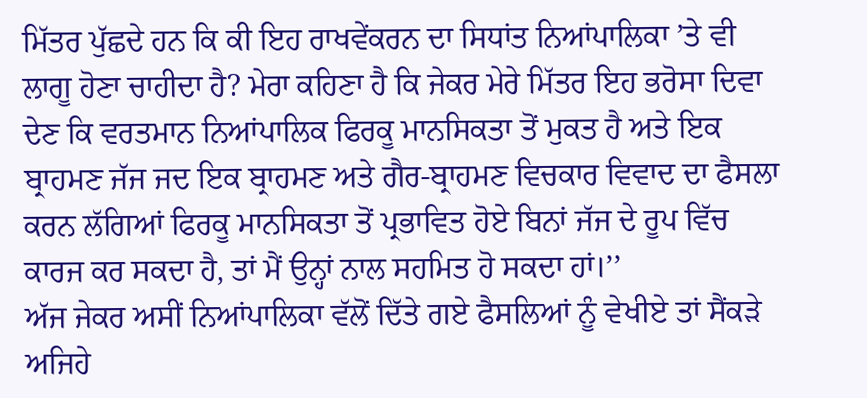ਮਿੱਤਰ ਪੁੱਛਦੇ ਹਨ ਕਿ ਕੀ ਇਹ ਰਾਖਵੇਂਕਰਨ ਦਾ ਸਿਧਾਂਤ ਨਿਆਂਪਾਲਿਕਾ ’ਤੇ ਵੀ ਲਾਗੂ ਹੋਣਾ ਚਾਹੀਦਾ ਹੈ? ਮੇਰਾ ਕਹਿਣਾ ਹੈ ਕਿ ਜੇਕਰ ਮੇਰੇ ਮਿੱਤਰ ਇਹ ਭਰੋਸਾ ਦਿਵਾ ਦੇਣ ਕਿ ਵਰਤਮਾਨ ਨਿਆਂਪਾਲਿਕ ਫਿਰਕੂ ਮਾਨਸਿਕਤਾ ਤੋਂ ਮੁਕਤ ਹੈ ਅਤੇ ਇਕ ਬ੍ਰਾਹਮਣ ਜੱਜ ਜਦ ਇਕ ਬ੍ਰਾਹਮਣ ਅਤੇ ਗੈਰ-ਬ੍ਰਾਹਮਣ ਵਿਚਕਾਰ ਵਿਵਾਦ ਦਾ ਫੈਸਲਾ ਕਰਨ ਲੱਗਿਆਂ ਫਿਰਕੂ ਮਾਨਸਿਕਤਾ ਤੋਂ ਪ੍ਰਭਾਵਿਤ ਹੋਏ ਬਿਨਾਂ ਜੱਜ ਦੇ ਰੂਪ ਵਿੱਚ ਕਾਰਜ ਕਰ ਸਕਦਾ ਹੈ, ਤਾਂ ਮੈਂ ਉਨ੍ਹਾਂ ਨਾਲ ਸਹਮਿਤ ਹੋ ਸਕਦਾ ਹਾਂ।’’
ਅੱਜ ਜੇਕਰ ਅਸੀਂ ਨਿਆਂਪਾਲਿਕਾ ਵੱਲੋਂ ਦਿੱਤੇ ਗਏ ਫੈਸਲਿਆਂ ਨੂੰ ਵੇਖੀਏ ਤਾਂ ਸੈਂਕੜੇ ਅਜਿਹੇ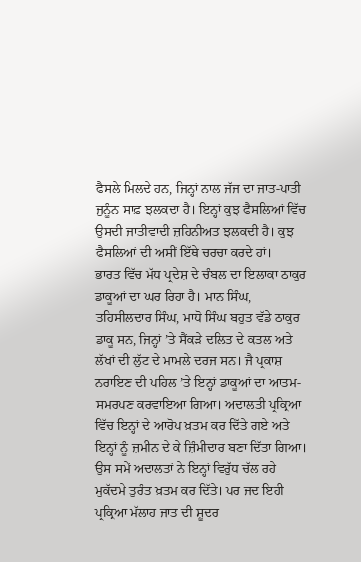ਫੈਸਲੇ ਮਿਲਦੇ ਹਨ, ਜਿਨ੍ਹਾਂ ਨਾਲ ਜੱਜ ਦਾ ਜਾਤ-ਪਾਤੀ ਜੁਨੂੰਨ ਸਾਫ਼ ਝਲਕਦਾ ਹੈ। ਇਨ੍ਹਾਂ ਕੁਝ ਫੈਸਲਿਆਂ ਵਿੱਚ ਉਸਦੀ ਜਾਤੀਵਾਦੀ ਜ਼ਹਿਨੀਅਤ ਝਲਕਦੀ ਹੈ। ਕੁਝ ਫੈਸਲਿਆਂ ਦੀ ਅਸੀਂ ਇੱਥੇ ਚਰਚਾ ਕਰਦੇ ਹਾਂ।
ਭਾਰਤ ਵਿੱਚ ਮੱਧ ਪ੍ਰਦੇਸ਼ ਦੇ ਚੰਬਲ ਦਾ ਇਲਾਕਾ ਠਾਕੁਰ ਡਾਕੂਆਂ ਦਾ ਘਰ ਰਿਹਾ ਹੈ। ਮਾਨ ਸਿੰਘ, ਤਹਿਸੀਲਦਾਰ ਸਿੰਘ, ਮਾਧੋ ਸਿੰਘ ਬਹੁਤ ਵੱਡੇ ਠਾਕੁਰ ਡਾਕੂ ਸਨ, ਜਿਨ੍ਹਾਂ ’ਤੇ ਸੈਂਕੜੇ ਦਲਿਤ ਦੇ ਕਤਲ ਅਤੇ ਲੱਖਾਂ ਦੀ ਲੁੱਟ ਦੇ ਮਾਮਲੇ ਦਰਜ ਸਨ। ਜੈ ਪ੍ਰਕਾਸ਼ ਨਰਾਇਣ ਦੀ ਪਹਿਲ ’ਤੇ ਇਨ੍ਹਾਂ ਡਾਕੂਆਂ ਦਾ ਆਤਮ-ਸਮਰਪਣ ਕਰਵਾਇਆ ਗਿਆ। ਅਦਾਲਤੀ ਪ੍ਰਕ੍ਰਿਆ ਵਿੱਚ ਇਨ੍ਹਾਂ ਦੇ ਆਰੋਪ ਖ਼ਤਮ ਕਰ ਦਿੱਤੇ ਗਏ ਅਤੇ ਇਨ੍ਹਾਂ ਨੂੰ ਜ਼ਮੀਨ ਦੇ ਕੇ ਜ਼ਿੰਮੀਦਾਰ ਬਣਾ ਦਿੱਤਾ ਗਿਆ। ਉਸ ਸਮੇਂ ਅਦਾਲਤਾਂ ਨੇ ਇਨ੍ਹਾਂ ਵਿਰੁੱਧ ਚੱਲ ਰਹੇ ਮੁਕੱਦਮੇ ਤੁਰੰਤ ਖ਼ਤਮ ਕਰ ਦਿੱਤੇ। ਪਰ ਜਦ ਇਹੀ ਪ੍ਰਕ੍ਰਿਆ ਮੱਲਾਹ ਜਾਤ ਦੀ ਸ਼ੂਦਰ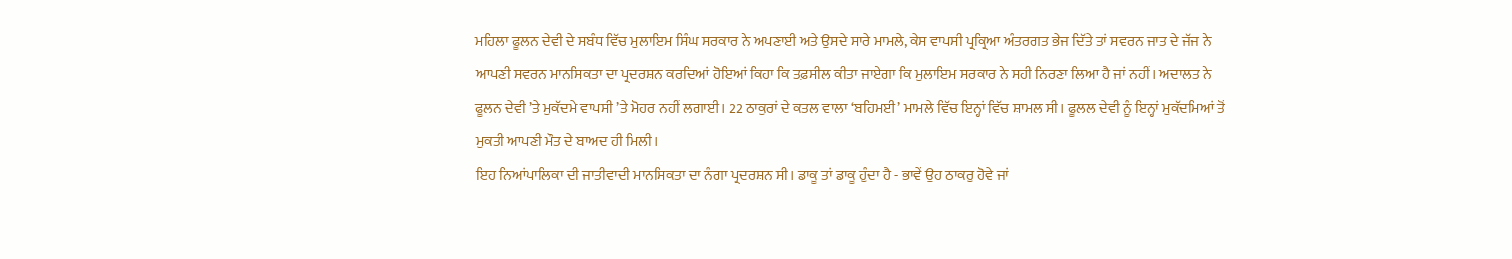ਮਹਿਲਾ ਫੂਲਨ ਦੇਵੀ ਦੇ ਸਬੰਧ ਵਿੱਚ ਮੁਲਾਇਮ ਸਿੰਘ ਸਰਕਾਰ ਨੇ ਅਪਣਾਈ ਅਤੇ ਉਸਦੇ ਸਾਰੇ ਮਾਮਲੇ, ਕੇਸ ਵਾਪਸੀ ਪ੍ਰਕ੍ਰਿਆ ਅੰਤਰਗਤ ਭੇਜ ਦਿੱਤੇ ਤਾਂ ਸਵਰਨ ਜਾਤ ਦੇ ਜੱਜ ਨੇ ਆਪਣੀ ਸਵਰਨ ਮਾਨਸਿਕਤਾ ਦਾ ਪ੍ਰਦਰਸ਼ਨ ਕਰਦਿਆਂ ਹੋਇਆਂ ਕਿਹਾ ਕਿ ਤਫ਼ਸੀਲ ਕੀਤਾ ਜਾਏਗਾ ਕਿ ਮੁਲਾਇਮ ਸਰਕਾਰ ਨੇ ਸਹੀ ਨਿਰਣਾ ਲਿਆ ਹੈ ਜਾਂ ਨਹੀਂ। ਅਦਾਲਤ ਨੇ ਫੂਲਨ ਦੇਵੀ ’ਤੇ ਮੁਕੱਦਮੇ ਵਾਪਸੀ ’ਤੇ ਮੋਹਰ ਨਹੀਂ ਲਗਾਈ। 22 ਠਾਕੁਰਾਂ ਦੇ ਕਤਲ ਵਾਲਾ ‘ਬਹਿਮਈ’ ਮਾਮਲੇ ਵਿੱਚ ਇਨ੍ਹਾਂ ਵਿੱਚ ਸ਼ਾਮਲ ਸੀ। ਫੂਲਲ ਦੇਵੀ ਨੂੰ ਇਨ੍ਹਾਂ ਮੁਕੱਦਮਿਆਂ ਤੋਂ ਮੁਕਤੀ ਆਪਣੀ ਮੌਤ ਦੇ ਬਾਅਦ ਹੀ ਮਿਲੀ।
ਇਹ ਨਿਆਂਪਾਲਿਕਾ ਦੀ ਜਾਤੀਵਾਦੀ ਮਾਨਸਿਕਤਾ ਦਾ ਨੰਗਾ ਪ੍ਰਦਰਸ਼ਨ ਸੀ। ਡਾਕੂ ਤਾਂ ਡਾਕੂ ਹੁੰਦਾ ਹੈ - ਭਾਵੇਂ ਉਹ ਠਾਕਰੁ ਹੋਵੇ ਜਾਂ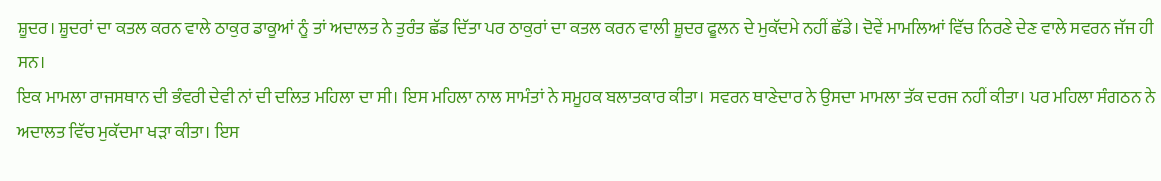ਸ਼ੂਦਰ। ਸ਼ੂਦਰਾਂ ਦਾ ਕਤਲ ਕਰਨ ਵਾਲੇ ਠਾਕੁਰ ਡਾਕੂਆਂ ਨੂੰ ਤਾਂ ਅਦਾਲਤ ਨੇ ਤੁਰੰਤ ਛੱਡ ਦਿੱਤਾ ਪਰ ਠਾਕੁਰਾਂ ਦਾ ਕਤਲ ਕਰਨ ਵਾਲੀ ਸ਼ੂਦਰ ਫੂਲਨ ਦੇ ਮੁਕੱਦਮੇ ਨਹੀਂ ਛੱਡੇ। ਦੋਵੇਂ ਮਾਮਲਿਆਂ ਵਿੱਚ ਨਿਰਣੇ ਦੇਣ ਵਾਲੇ ਸਵਰਨ ਜੱਜ ਹੀ ਸਨ।
ਇਕ ਮਾਮਲਾ ਰਾਜਸਥਾਨ ਦੀ ਭੰਵਰੀ ਦੇਵੀ ਨਾਂ ਦੀ ਦਲਿਤ ਮਹਿਲਾ ਦਾ ਸੀ। ਇਸ ਮਹਿਲਾ ਨਾਲ ਸਾਮੰਤਾਂ ਨੇ ਸਮੂਹਕ ਬਲਾਤਕਾਰ ਕੀਤਾ। ਸਵਰਨ ਥਾਣੇਦਾਰ ਨੇ ਉਸਦਾ ਮਾਮਲਾ ਤੱਕ ਦਰਜ ਨਹੀਂ ਕੀਤਾ। ਪਰ ਮਹਿਲਾ ਸੰਗਠਨ ਨੇ ਅਦਾਲਤ ਵਿੱਚ ਮੁਕੱਦਮਾ ਖੜਾ ਕੀਤਾ। ਇਸ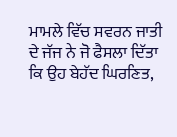ਮਾਮਲੇ ਵਿੱਚ ਸਵਰਨ ਜਾਤੀ ਦੇ ਜੱਜ ਨੇ ਜੋ ਫੈਸਲਾ ਦਿੱਤਾ ਕਿ ਉਹ ਬੇਹੱਦ ਘਿਰਣਿਤ,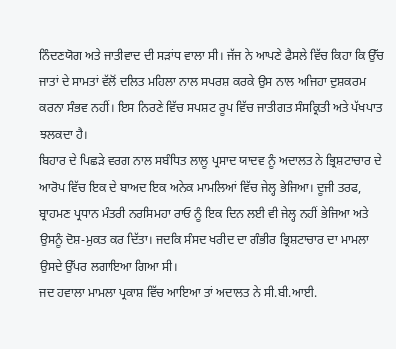ਨਿੰਦਣਯੋਗ ਅਤੇ ਜਾਤੀਵਾਦ ਦੀ ਸੜਾਂਧ ਵਾਲਾ ਸੀ। ਜੱਜ ਨੇ ਆਪਣੇ ਫੈਸਲੇ ਵਿੱਚ ਕਿਹਾ ਕਿ ਉੱਚ ਜਾਤਾਂ ਦੇ ਸਾਮਤਾਂ ਵੱਲੋਂ ਦਲਿਤ ਮਹਿਲਾ ਨਾਲ ਸਪਰਸ਼ ਕਰਕੇ ਉਸ ਨਾਲ ਅਜਿਹਾ ਦੁਸ਼ਕਰਮ ਕਰਨਾ ਸੰਭਵ ਨਹੀਂ। ਇਸ ਨਿਰਣੇ ਵਿੱਚ ਸਪਸ਼ਟ ਰੂਪ ਵਿੱਚ ਜਾਤੀਗਤ ਸੰਸਕ੍ਰਿਤੀ ਅਤੇ ਪੱਖਪਾਤ ਝਲਕਦਾ ਹੈ।
ਬਿਹਾਰ ਦੇ ਪਿਛੜੇ ਵਰਗ ਨਾਲ ਸਬੰਧਿਤ ਲਾਲੂ ਪ੍ਰਸਾਦ ਯਾਦਵ ਨੂੰ ਅਦਾਲਤ ਨੇ ਭ੍ਰਿਸ਼ਟਾਚਾਰ ਦੇ ਆਰੋਪ ਵਿੱਚ ਇਕ ਦੇ ਬਾਅਦ ਇਕ ਅਨੇਕ ਮਾਮਲਿਆਂ ਵਿੱਚ ਜੇਲ੍ਹ ਭੇਜਿਆ। ਦੂਜੀ ਤਰਫ, ਬ੍ਰਾਹਮਣ ਪ੍ਰਧਾਨ ਮੰਤਰੀ ਨਰਸਿਮਹਾ ਰਾਓ ਨੂੰ ਇਕ ਦਿਨ ਲਈ ਵੀ ਜੇਲ੍ਹ ਨਹੀਂ ਭੇਜਿਆ ਅਤੇ ਉਸਨੂੰ ਦੋਸ਼-ਮੁਕਤ ਕਰ ਦਿੱਤਾ। ਜਦਕਿ ਸੰਸਦ ਖਰੀਦ ਦਾ ਗੰਭੀਰ ਭ੍ਰਿਸ਼ਟਾਚਾਰ ਦਾ ਮਾਮਲਾ ਉਸਦੇ ਉੱਪਰ ਲਗਾਇਆ ਗਿਆ ਸੀ।
ਜਦ ਹਵਾਲਾ ਮਾਮਲਾ ਪ੍ਰਕਾਸ਼ ਵਿੱਚ ਆਇਆ ਤਾਂ ਅਦਾਲਤ ਨੇ ਸੀ.ਬੀ.ਆਈ.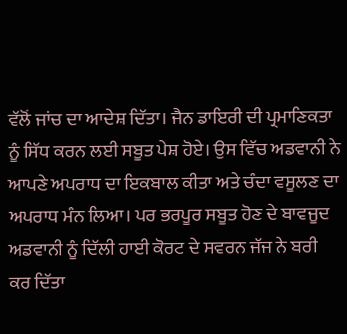ਵੱਲੋਂ ਜਾਂਚ ਦਾ ਆਦੇਸ਼ ਦਿੱਤਾ। ਜੈਨ ਡਾਇਰੀ ਦੀ ਪ੍ਰਮਾਣਿਕਤਾ ਨੂੰ ਸਿੱਧ ਕਰਨ ਲਈ ਸਬੂਤ ਪੇਸ਼ ਹੋਏ। ਉਸ ਵਿੱਚ ਅਡਵਾਨੀ ਨੇ ਆਪਣੇ ਅਪਰਾਧ ਦਾ ਇਕਬਾਲ ਕੀਤਾ ਅਤੇ ਚੰਦਾ ਵਸੂਲਣ ਦਾ ਅਪਰਾਧ ਮੰਨ ਲਿਆ। ਪਰ ਭਰਪੂਰ ਸਬੂਤ ਹੋਣ ਦੇ ਬਾਵਜੂਦ ਅਡਵਾਨੀ ਨੂੰ ਦਿੱਲੀ ਹਾਈ ਕੋਰਟ ਦੇ ਸਵਰਨ ਜੱਜ ਨੇ ਬਰੀ ਕਰ ਦਿੱਤਾ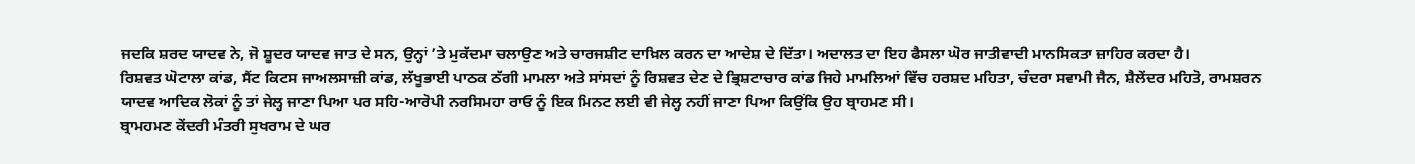ਜਦਕਿ ਸ਼ਰਦ ਯਾਦਵ ਨੇ, ਜੋ ਸ਼ੂਦਰ ਯਾਦਵ ਜਾਤ ਦੇ ਸਨ, ਉਨ੍ਹਾਂ ’ਤੇ ਮੁਕੱਦਮਾ ਚਲਾਉਣ ਅਤੇ ਚਾਰਜਸ਼ੀਟ ਦਾਖ਼ਿਲ ਕਰਨ ਦਾ ਆਦੇਸ਼ ਦੇ ਦਿੱਤਾ। ਅਦਾਲਤ ਦਾ ਇਹ ਫੈਸਲਾ ਘੋਰ ਜਾਤੀਵਾਦੀ ਮਾਨਸਿਕਤਾ ਜ਼ਾਹਿਰ ਕਰਦਾ ਹੈ।
ਰਿਸ਼ਵਤ ਘੋਟਾਲਾ ਕਾਂਡ, ਸੈਂਟ ਕਿਟਸ ਜਾਅਲਸਾਜ਼ੀ ਕਾਂਡ, ਲੱਖੂਭਾਈ ਪਾਠਕ ਠੱਗੀ ਮਾਮਲਾ ਅਤੇ ਸਾਂਸਦਾਂ ਨੂੰ ਰਿਸ਼ਵਤ ਦੇਣ ਦੇ ਭ੍ਰਿਸ਼ਟਾਚਾਰ ਕਾਂਡ ਜਿਹੇ ਮਾਮਲਿਆਂ ਵਿੱਚ ਹਰਸ਼ਦ ਮਹਿਤਾ, ਚੰਦਰਾ ਸਵਾਮੀ ਜੈਨ, ਸ਼ੈਲੇਂਦਰ ਮਹਿਤੋ, ਰਾਮਸ਼ਰਨ ਯਾਦਵ ਆਦਿਕ ਲੋਕਾਂ ਨੂੰ ਤਾਂ ਜੇਲ੍ਹ ਜਾਣਾ ਪਿਆ ਪਰ ਸਹਿ-ਆਰੋਪੀ ਨਰਸਿਮਹਾ ਰਾਓ ਨੂੰ ਇਕ ਮਿਨਟ ਲਈ ਵੀ ਜੇਲ੍ਹ ਨਹੀਂ ਜਾਣਾ ਪਿਆ ਕਿਉਂਕਿ ਉਹ ਬ੍ਰਾਹਮਣ ਸੀ।
ਬ੍ਰਾਮਹਮਣ ਕੇਂਦਰੀ ਮੰਤਰੀ ਸੁਖਰਾਮ ਦੇ ਘਰ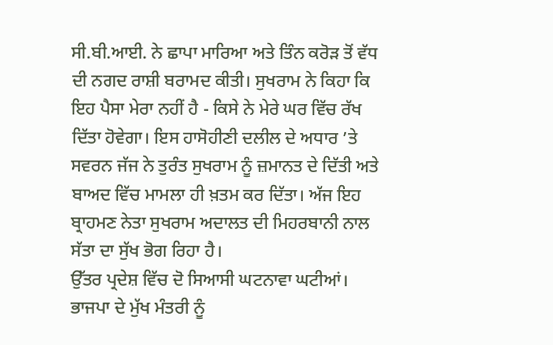ਸੀ.ਬੀ.ਆਈ. ਨੇ ਛਾਪਾ ਮਾਰਿਆ ਅਤੇ ਤਿੰਨ ਕਰੋੜ ਤੋਂ ਵੱਧ ਦੀ ਨਗਦ ਰਾਸ਼ੀ ਬਰਾਮਦ ਕੀਤੀ। ਸੁਖਰਾਮ ਨੇ ਕਿਹਾ ਕਿ ਇਹ ਪੈਸਾ ਮੇਰਾ ਨਹੀਂ ਹੈ - ਕਿਸੇ ਨੇ ਮੇਰੇ ਘਰ ਵਿੱਚ ਰੱਖ ਦਿੱਤਾ ਹੋਵੇਗਾ। ਇਸ ਹਾਸੋਹੀਣੀ ਦਲੀਲ ਦੇ ਅਧਾਰ ’ਤੇ ਸਵਰਨ ਜੱਜ ਨੇ ਤੁਰੰਤ ਸੁਖਰਾਮ ਨੂੰ ਜ਼ਮਾਨਤ ਦੇ ਦਿੱਤੀ ਅਤੇ ਬਾਅਦ ਵਿੱਚ ਮਾਮਲਾ ਹੀ ਖ਼ਤਮ ਕਰ ਦਿੱਤਾ। ਅੱਜ ਇਹ ਬ੍ਰਾਹਮਣ ਨੇਤਾ ਸੁਖਰਾਮ ਅਦਾਲਤ ਦੀ ਮਿਹਰਬਾਨੀ ਨਾਲ ਸੱਤਾ ਦਾ ਸੁੱਖ ਭੋਗ ਰਿਹਾ ਹੈ।
ਉੱਤਰ ਪ੍ਰਦੇਸ਼ ਵਿੱਚ ਦੋ ਸਿਆਸੀ ਘਟਨਾਵਾ ਘਟੀਆਂ। ਭਾਜਪਾ ਦੇ ਮੁੱਖ ਮੰਤਰੀ ਨੂੰ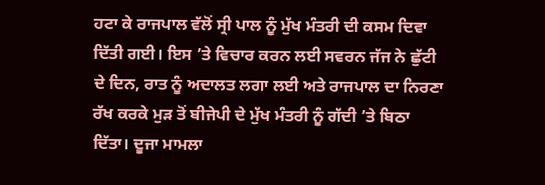ਹਟਾ ਕੇ ਰਾਜਪਾਲ ਵੱਲੋਂ ਸ੍ਰੀ ਪਾਲ ਨੂੰ ਮੁੱਖ ਮੰਤਰੀ ਦੀ ਕਸਮ ਦਿਵਾ ਦਿੱਤੀ ਗਈ। ਇਸ ’ਤੇ ਵਿਚਾਰ ਕਰਨ ਲਈ ਸਵਰਨ ਜੱਜ ਨੇ ਛੁੱਟੀ ਦੇ ਦਿਨ, ਰਾਤ ਨੂੰ ਅਦਾਲਤ ਲਗਾ ਲਈ ਅਤੇ ਰਾਜਪਾਲ ਦਾ ਨਿਰਣਾ ਰੱਖ ਕਰਕੇ ਮੁੜ ਤੋਂ ਬੀਜੇਪੀ ਦੇ ਮੁੱਖ ਮੰਤਰੀ ਨੂੰ ਗੱਦੀ ’ਤੇ ਬਿਠਾ ਦਿੱਤਾ। ਦੂਜਾ ਮਾਮਲਾ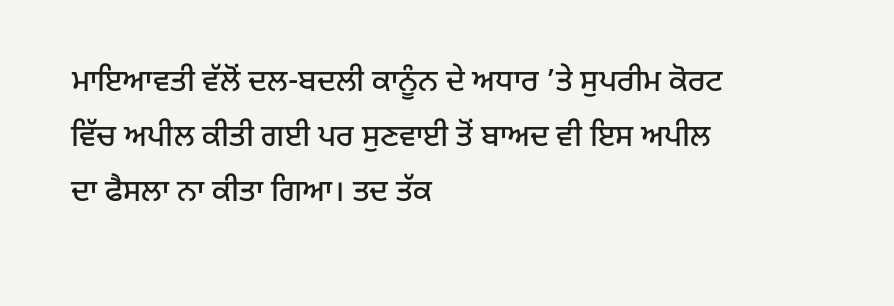ਮਾਇਆਵਤੀ ਵੱਲੋਂ ਦਲ-ਬਦਲੀ ਕਾਨੂੰਨ ਦੇ ਅਧਾਰ ’ਤੇ ਸੁਪਰੀਮ ਕੋਰਟ ਵਿੱਚ ਅਪੀਲ ਕੀਤੀ ਗਈ ਪਰ ਸੁਣਵਾਈ ਤੋਂ ਬਾਅਦ ਵੀ ਇਸ ਅਪੀਲ ਦਾ ਫੈਸਲਾ ਨਾ ਕੀਤਾ ਗਿਆ। ਤਦ ਤੱਕ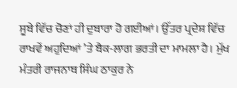ਸੂਬੇ ਵਿੱਚ ਚੋਣਾਂ ਹੀ ਦੁਬਾਰਾ ਹੋ ਗਈਆਂ। ਉੱਤਰ ਪ੍ਰਦੇਸ਼ ਵਿੱਚ ਰਾਖਵੇਂ ਅਹੁਦਿਆਂ ’ਤੇ ਬੈਕ-ਲਾਗ ਭਰਤੀ ਦਾ ਮਾਮਲਾ ਹੈ। ਮੁੱਖ ਮੰਤਰੀ ਰਾਜਨਾਥ ਸਿੰਘ ਠਾਕੁਰ ਨੇ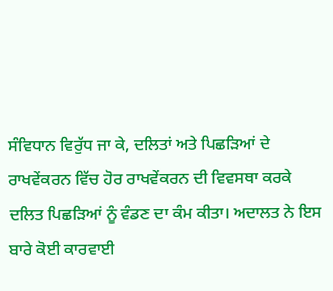ਸੰਵਿਧਾਨ ਵਿਰੁੱਧ ਜਾ ਕੇ, ਦਲਿਤਾਂ ਅਤੇ ਪਿਛੜਿਆਂ ਦੇ ਰਾਖਵੇਂਕਰਨ ਵਿੱਚ ਹੋਰ ਰਾਖਵੇਂਕਰਨ ਦੀ ਵਿਵਸਥਾ ਕਰਕੇ ਦਲਿਤ ਪਿਛੜਿਆਂ ਨੂੰ ਵੰਡਣ ਦਾ ਕੰਮ ਕੀਤਾ। ਅਦਾਲਤ ਨੇ ਇਸ ਬਾਰੇ ਕੋਈ ਕਾਰਵਾਈ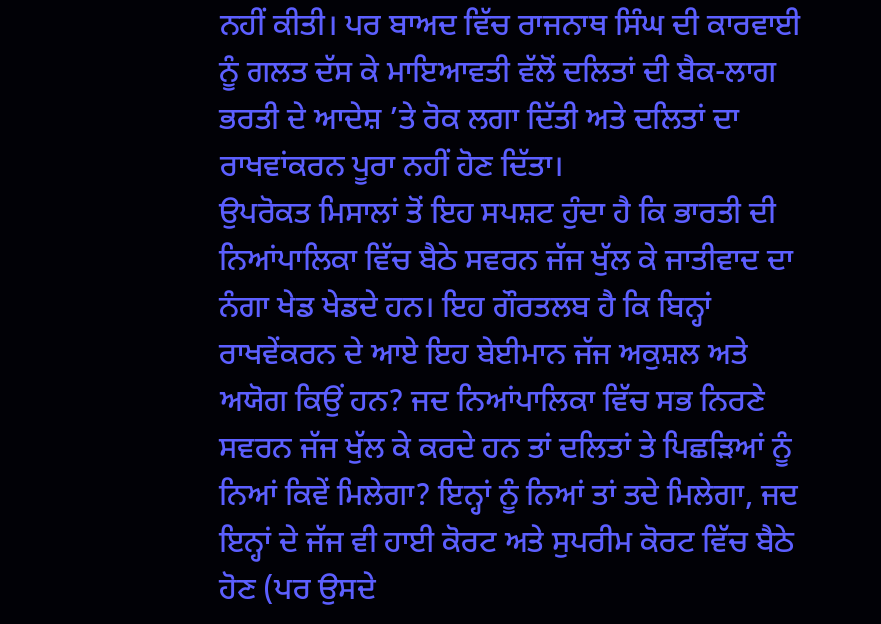ਨਹੀਂ ਕੀਤੀ। ਪਰ ਬਾਅਦ ਵਿੱਚ ਰਾਜਨਾਥ ਸਿੰਘ ਦੀ ਕਾਰਵਾਈ ਨੂੰ ਗਲਤ ਦੱਸ ਕੇ ਮਾਇਆਵਤੀ ਵੱਲੋਂ ਦਲਿਤਾਂ ਦੀ ਬੈਕ-ਲਾਗ ਭਰਤੀ ਦੇ ਆਦੇਸ਼ ’ਤੇ ਰੋਕ ਲਗਾ ਦਿੱਤੀ ਅਤੇ ਦਲਿਤਾਂ ਦਾ ਰਾਖਵਾਂਕਰਨ ਪੂਰਾ ਨਹੀਂ ਹੋਣ ਦਿੱਤਾ।
ਉਪਰੋਕਤ ਮਿਸਾਲਾਂ ਤੋਂ ਇਹ ਸਪਸ਼ਟ ਹੁੰਦਾ ਹੈ ਕਿ ਭਾਰਤੀ ਦੀ ਨਿਆਂਪਾਲਿਕਾ ਵਿੱਚ ਬੈਠੇ ਸਵਰਨ ਜੱਜ ਖੁੱਲ ਕੇ ਜਾਤੀਵਾਦ ਦਾ ਨੰਗਾ ਖੇਡ ਖੇਡਦੇ ਹਨ। ਇਹ ਗੌਰਤਲਬ ਹੈ ਕਿ ਬਿਨ੍ਹਾਂ ਰਾਖਵੇਂਕਰਨ ਦੇ ਆਏ ਇਹ ਬੇਈਮਾਨ ਜੱਜ ਅਕੁਸ਼ਲ ਅਤੇ ਅਯੋਗ ਕਿਉਂ ਹਨ? ਜਦ ਨਿਆਂਪਾਲਿਕਾ ਵਿੱਚ ਸਭ ਨਿਰਣੇ ਸਵਰਨ ਜੱਜ ਖੁੱਲ ਕੇ ਕਰਦੇ ਹਨ ਤਾਂ ਦਲਿਤਾਂ ਤੇ ਪਿਛੜਿਆਂ ਨੂੰ ਨਿਆਂ ਕਿਵੇਂ ਮਿਲੇਗਾ? ਇਨ੍ਹਾਂ ਨੂੰ ਨਿਆਂ ਤਾਂ ਤਦੇ ਮਿਲੇਗਾ, ਜਦ ਇਨ੍ਹਾਂ ਦੇ ਜੱਜ ਵੀ ਹਾਈ ਕੋਰਟ ਅਤੇ ਸੁਪਰੀਮ ਕੋਰਟ ਵਿੱਚ ਬੈਠੇ ਹੋਣ (ਪਰ ਉਸਦੇ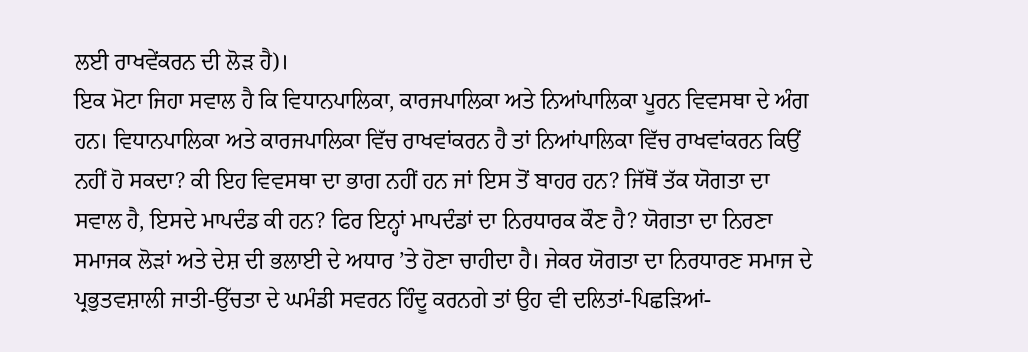ਲਈ ਰਾਖਵੇਂਕਰਨ ਦੀ ਲੋੜ ਹੈ)।
ਇਕ ਮੋਟਾ ਜਿਹਾ ਸਵਾਲ ਹੈ ਕਿ ਵਿਧਾਨਪਾਲਿਕਾ, ਕਾਰਜਪਾਲਿਕਾ ਅਤੇ ਨਿਆਂਪਾਲਿਕਾ ਪੂਰਨ ਵਿਵਸਥਾ ਦੇ ਅੰਗ ਹਨ। ਵਿਧਾਨਪਾਲਿਕਾ ਅਤੇ ਕਾਰਜਪਾਲਿਕਾ ਵਿੱਚ ਰਾਖਵਾਂਕਰਨ ਹੈ ਤਾਂ ਨਿਆਂਪਾਲਿਕਾ ਵਿੱਚ ਰਾਖਵਾਂਕਰਨ ਕਿਉਂ ਨਹੀਂ ਹੋ ਸਕਦਾ? ਕੀ ਇਹ ਵਿਵਸਥਾ ਦਾ ਭਾਗ ਨਹੀਂ ਹਨ ਜਾਂ ਇਸ ਤੋਂ ਬਾਹਰ ਹਨ? ਜਿੱਥੋਂ ਤੱਕ ਯੋਗਤਾ ਦਾ ਸਵਾਲ ਹੈ, ਇਸਦੇ ਮਾਪਦੰਡ ਕੀ ਹਨ? ਫਿਰ ਇਨ੍ਹਾਂ ਮਾਪਦੰਡਾਂ ਦਾ ਨਿਰਧਾਰਕ ਕੌਣ ਹੈ? ਯੋਗਤਾ ਦਾ ਨਿਰਣਾ ਸਮਾਜਕ ਲੋੜਾਂ ਅਤੇ ਦੇਸ਼ ਦੀ ਭਲਾਈ ਦੇ ਅਧਾਰ ’ਤੇ ਹੋਣਾ ਚਾਹੀਦਾ ਹੈ। ਜੇਕਰ ਯੋਗਤਾ ਦਾ ਨਿਰਧਾਰਣ ਸਮਾਜ ਦੇ ਪ੍ਰਭੁਤਵਸ਼ਾਲੀ ਜਾਤੀ-ਉੱਚਤਾ ਦੇ ਘਮੰਡੀ ਸਵਰਨ ਹਿੰਦੂ ਕਰਨਗੇ ਤਾਂ ਉਹ ਵੀ ਦਲਿਤਾਂ-ਪਿਛੜਿਆਂ-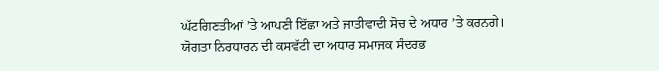ਘੱਟਗਿਣਤੀਆਂ ’ਤੇ ਆਪਣੀ ਇੱਛਾ ਅਤੇ ਜਾਤੀਵਾਦੀ ਸੋਚ ਦੇ ਅਧਾਰ ’ਤੇ ਕਰਨਗੇ। ਯੋਗਤਾ ਨਿਰਧਾਰਨ ਦੀ ਕਸਵੱਟੀ ਦਾ ਅਧਾਰ ਸਮਾਜਕ ਸੰਦਰਭ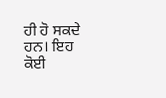ਹੀ ਹੋ ਸਕਦੇ ਹਨ। ਇਹ ਕੋਈ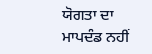ਯੋਗਤਾ ਦਾ ਮਾਪਦੰਡ ਨਹੀਂ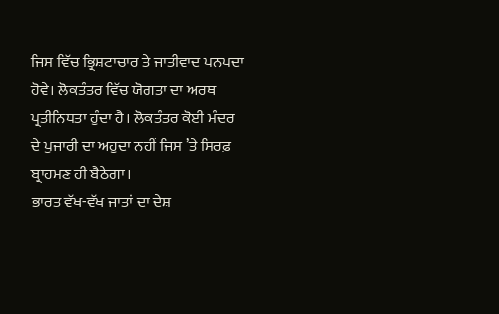ਜਿਸ ਵਿੱਚ ਭ੍ਰਿਸ਼ਟਾਚਾਰ ਤੇ ਜਾਤੀਵਾਦ ਪਨਪਦਾ ਹੋਵੇ। ਲੋਕਤੰਤਰ ਵਿੱਚ ਯੋਗਤਾ ਦਾ ਅਰਥ ਪ੍ਰਤੀਨਿਧਤਾ ਹੁੰਦਾ ਹੈ। ਲੋਕਤੰਤਰ ਕੋਈ ਮੰਦਰ ਦੇ ਪੁਜਾਰੀ ਦਾ ਅਹੁਦਾ ਨਹੀਂ ਜਿਸ ’ਤੇ ਸਿਰਫ਼ ਬ੍ਰਾਹਮਣ ਹੀ ਬੈਠੇਗਾ।
ਭਾਰਤ ਵੱਖ-ਵੱਖ ਜਾਤਾਂ ਦਾ ਦੇਸ਼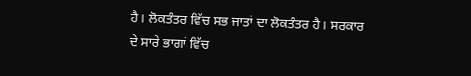ਹੈ। ਲੋਕਤੰਤਰ ਵਿੱਚ ਸਭ ਜਾਤਾਂ ਦਾ ਲੋਕਤੰਤਰ ਹੈ। ਸਰਕਾਰ ਦੇ ਸਾਰੇ ਭਾਗਾਂ ਵਿੱਚ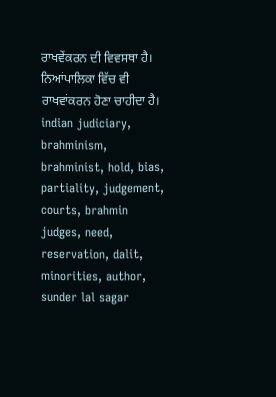ਰਾਖਵੇਂਕਰਨ ਦੀ ਵਿਵਸਥਾ ਹੈ। ਨਿਆਂਪਾਲਿਕਾ ਵਿੱਚ ਵੀ ਰਾਖਵਾਂਕਰਨ ਹੋਣਾ ਚਾਹੀਦਾ ਹੈ।
indian judiciary, brahminism, brahminist, hold, bias, partiality, judgement, courts, brahmin judges, need, reservation, dalit, minorities, author, sunder lal sagar